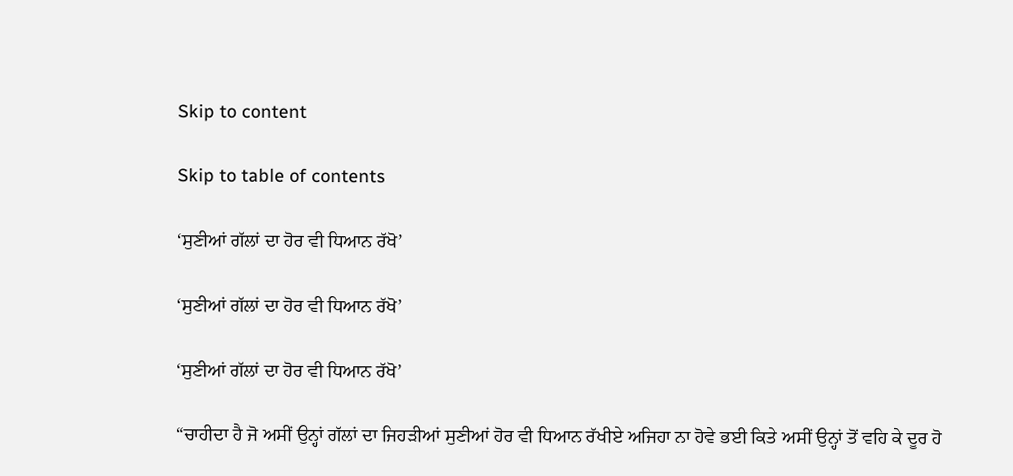Skip to content

Skip to table of contents

‘ਸੁਣੀਆਂ ਗੱਲਾਂ ਦਾ ਹੋਰ ਵੀ ਧਿਆਨ ਰੱਖੋ’

‘ਸੁਣੀਆਂ ਗੱਲਾਂ ਦਾ ਹੋਰ ਵੀ ਧਿਆਨ ਰੱਖੋ’

‘ਸੁਣੀਆਂ ਗੱਲਾਂ ਦਾ ਹੋਰ ਵੀ ਧਿਆਨ ਰੱਖੋ’

“ਚਾਹੀਦਾ ਹੈ ਜੋ ਅਸੀਂ ਉਨ੍ਹਾਂ ਗੱਲਾਂ ਦਾ ਜਿਹੜੀਆਂ ਸੁਣੀਆਂ ਹੋਰ ਵੀ ਧਿਆਨ ਰੱਖੀਏ ਅਜਿਹਾ ਨਾ ਹੋਵੇ ਭਈ ਕਿਤੇ ਅਸੀਂ ਉਨ੍ਹਾਂ ਤੋਂ ਵਹਿ ਕੇ ਦੂਰ ਹੋ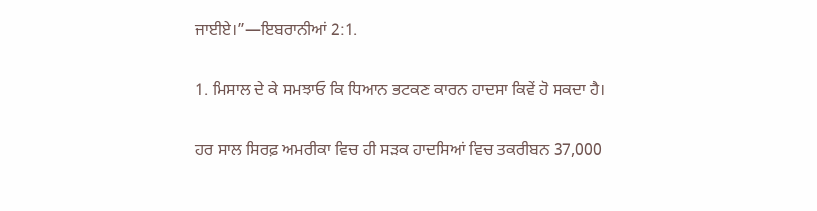ਜਾਈਏ।”—ਇਬਰਾਨੀਆਂ 2:1.

1. ਮਿਸਾਲ ਦੇ ਕੇ ਸਮਝਾਓ ਕਿ ਧਿਆਨ ਭਟਕਣ ਕਾਰਨ ਹਾਦਸਾ ਕਿਵੇਂ ਹੋ ਸਕਦਾ ਹੈ।

ਹਰ ਸਾਲ ਸਿਰਫ਼ ਅਮਰੀਕਾ ਵਿਚ ਹੀ ਸੜਕ ਹਾਦਸਿਆਂ ਵਿਚ ਤਕਰੀਬਨ 37,000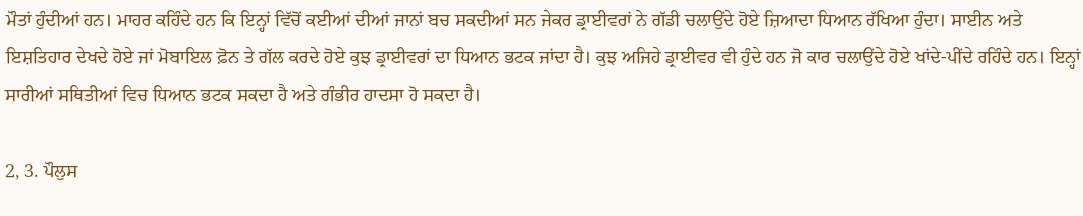ਮੌਤਾਂ ਹੁੰਦੀਆਂ ਹਨ। ਮਾਹਰ ਕਹਿੰਦੇ ਹਨ ਕਿ ਇਨ੍ਹਾਂ ਵਿੱਚੋਂ ਕਈਆਂ ਦੀਆਂ ਜਾਨਾਂ ਬਚ ਸਕਦੀਆਂ ਸਨ ਜੇਕਰ ਡ੍ਰਾਈਵਰਾਂ ਨੇ ਗੱਡੀ ਚਲਾਉਂਦੇ ਹੋਏ ਜ਼ਿਆਦਾ ਧਿਆਨ ਰੱਖਿਆ ਹੁੰਦਾ। ਸਾਈਨ ਅਤੇ ਇਸ਼ਤਿਹਾਰ ਦੇਖਦੇ ਹੋਏ ਜਾਂ ਮੋਬਾਇਲ ਫ਼ੋਨ ਤੇ ਗੱਲ ਕਰਦੇ ਹੋਏ ਕੁਝ ਡ੍ਰਾਈਵਰਾਂ ਦਾ ਧਿਆਨ ਭਟਕ ਜਾਂਦਾ ਹੈ। ਕੁਝ ਅਜਿਹੇ ਡ੍ਰਾਈਵਰ ਵੀ ਹੁੰਦੇ ਹਨ ਜੋ ਕਾਰ ਚਲਾਉਂਦੇ ਹੋਏ ਖਾਂਦੇ-ਪੀਂਦੇ ਰਹਿੰਦੇ ਹਨ। ਇਨ੍ਹਾਂ ਸਾਰੀਆਂ ਸਥਿਤੀਆਂ ਵਿਚ ਧਿਆਨ ਭਟਕ ਸਕਦਾ ਹੈ ਅਤੇ ਗੰਭੀਰ ਹਾਦਸਾ ਹੋ ਸਕਦਾ ਹੈ।

2, 3. ਪੌਲੁਸ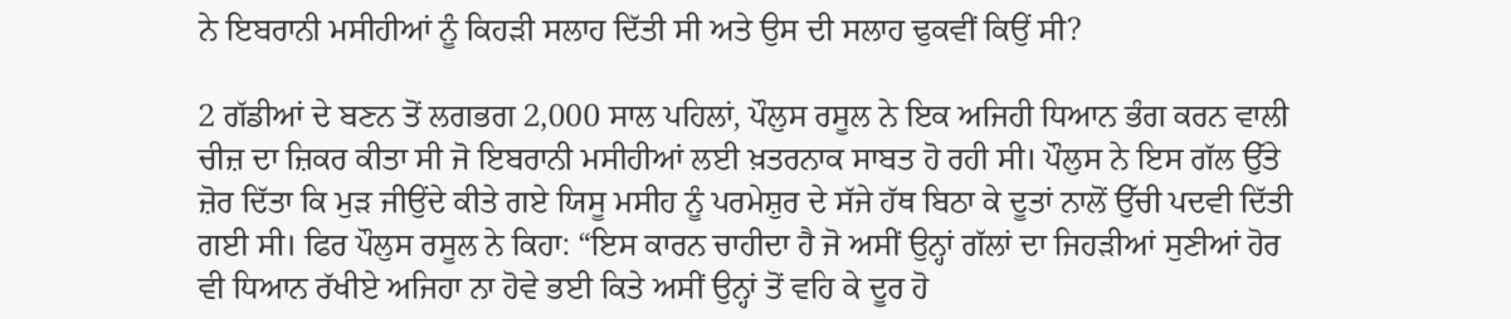ਨੇ ਇਬਰਾਨੀ ਮਸੀਹੀਆਂ ਨੂੰ ਕਿਹੜੀ ਸਲਾਹ ਦਿੱਤੀ ਸੀ ਅਤੇ ਉਸ ਦੀ ਸਲਾਹ ਢੁਕਵੀਂ ਕਿਉਂ ਸੀ?

2 ਗੱਡੀਆਂ ਦੇ ਬਣਨ ਤੋਂ ਲਗਭਗ 2,000 ਸਾਲ ਪਹਿਲਾਂ, ਪੌਲੁਸ ਰਸੂਲ ਨੇ ਇਕ ਅਜਿਹੀ ਧਿਆਨ ਭੰਗ ਕਰਨ ਵਾਲੀ ਚੀਜ਼ ਦਾ ਜ਼ਿਕਰ ਕੀਤਾ ਸੀ ਜੋ ਇਬਰਾਨੀ ਮਸੀਹੀਆਂ ਲਈ ਖ਼ਤਰਨਾਕ ਸਾਬਤ ਹੋ ਰਹੀ ਸੀ। ਪੌਲੁਸ ਨੇ ਇਸ ਗੱਲ ਉੱਤੇ ਜ਼ੋਰ ਦਿੱਤਾ ਕਿ ਮੁੜ ਜੀਉਂਦੇ ਕੀਤੇ ਗਏ ਯਿਸੂ ਮਸੀਹ ਨੂੰ ਪਰਮੇਸ਼ੁਰ ਦੇ ਸੱਜੇ ਹੱਥ ਬਿਠਾ ਕੇ ਦੂਤਾਂ ਨਾਲੋਂ ਉੱਚੀ ਪਦਵੀ ਦਿੱਤੀ ਗਈ ਸੀ। ਫਿਰ ਪੌਲੁਸ ਰਸੂਲ ਨੇ ਕਿਹਾ: “ਇਸ ਕਾਰਨ ਚਾਹੀਦਾ ਹੈ ਜੋ ਅਸੀਂ ਉਨ੍ਹਾਂ ਗੱਲਾਂ ਦਾ ਜਿਹੜੀਆਂ ਸੁਣੀਆਂ ਹੋਰ ਵੀ ਧਿਆਨ ਰੱਖੀਏ ਅਜਿਹਾ ਨਾ ਹੋਵੇ ਭਈ ਕਿਤੇ ਅਸੀਂ ਉਨ੍ਹਾਂ ਤੋਂ ਵਹਿ ਕੇ ਦੂਰ ਹੋ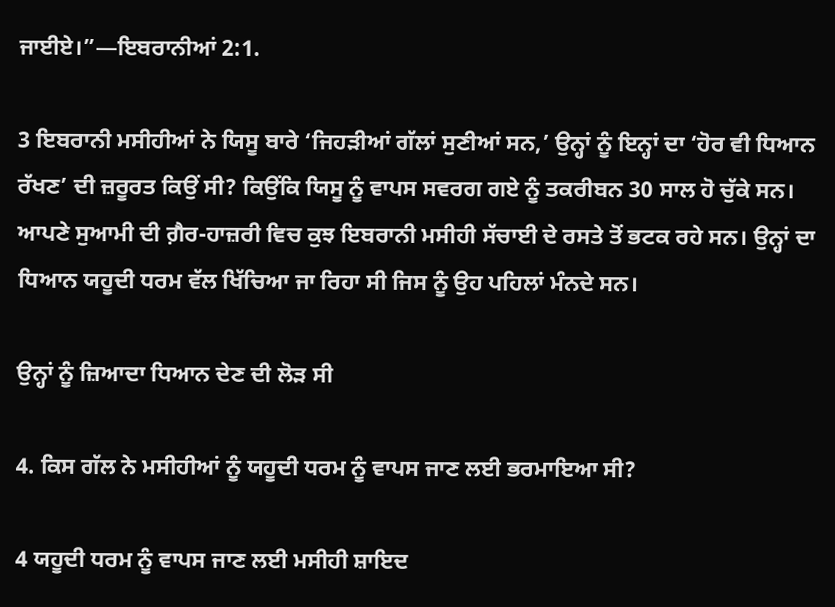ਜਾਈਏ।”—ਇਬਰਾਨੀਆਂ 2:1.

3 ਇਬਰਾਨੀ ਮਸੀਹੀਆਂ ਨੇ ਯਿਸੂ ਬਾਰੇ ‘ਜਿਹੜੀਆਂ ਗੱਲਾਂ ਸੁਣੀਆਂ ਸਨ,’ ਉਨ੍ਹਾਂ ਨੂੰ ਇਨ੍ਹਾਂ ਦਾ ‘ਹੋਰ ਵੀ ਧਿਆਨ ਰੱਖਣ’ ਦੀ ਜ਼ਰੂਰਤ ਕਿਉਂ ਸੀ? ਕਿਉਂਕਿ ਯਿਸੂ ਨੂੰ ਵਾਪਸ ਸਵਰਗ ਗਏ ਨੂੰ ਤਕਰੀਬਨ 30 ਸਾਲ ਹੋ ਚੁੱਕੇ ਸਨ। ਆਪਣੇ ਸੁਆਮੀ ਦੀ ਗ਼ੈਰ-ਹਾਜ਼ਰੀ ਵਿਚ ਕੁਝ ਇਬਰਾਨੀ ਮਸੀਹੀ ਸੱਚਾਈ ਦੇ ਰਸਤੇ ਤੋਂ ਭਟਕ ਰਹੇ ਸਨ। ਉਨ੍ਹਾਂ ਦਾ ਧਿਆਨ ਯਹੂਦੀ ਧਰਮ ਵੱਲ ਖਿੱਚਿਆ ਜਾ ਰਿਹਾ ਸੀ ਜਿਸ ਨੂੰ ਉਹ ਪਹਿਲਾਂ ਮੰਨਦੇ ਸਨ।

ਉਨ੍ਹਾਂ ਨੂੰ ਜ਼ਿਆਦਾ ਧਿਆਨ ਦੇਣ ਦੀ ਲੋੜ ਸੀ

4. ਕਿਸ ਗੱਲ ਨੇ ਮਸੀਹੀਆਂ ਨੂੰ ਯਹੂਦੀ ਧਰਮ ਨੂੰ ਵਾਪਸ ਜਾਣ ਲਈ ਭਰਮਾਇਆ ਸੀ?

4 ਯਹੂਦੀ ਧਰਮ ਨੂੰ ਵਾਪਸ ਜਾਣ ਲਈ ਮਸੀਹੀ ਸ਼ਾਇਦ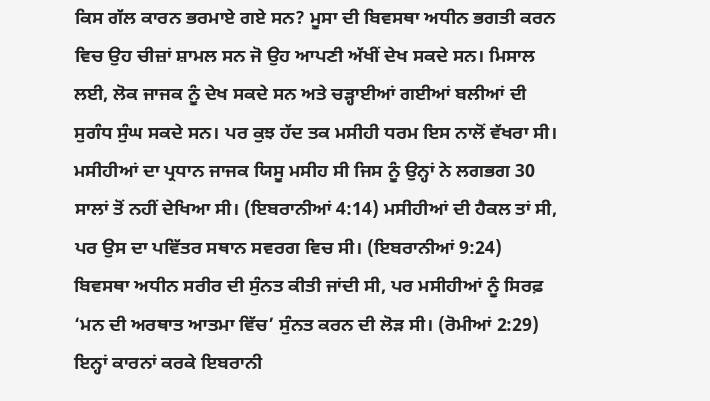ਕਿਸ ਗੱਲ ਕਾਰਨ ਭਰਮਾਏ ਗਏ ਸਨ? ਮੂਸਾ ਦੀ ਬਿਵਸਥਾ ਅਧੀਨ ਭਗਤੀ ਕਰਨ ਵਿਚ ਉਹ ਚੀਜ਼ਾਂ ਸ਼ਾਮਲ ਸਨ ਜੋ ਉਹ ਆਪਣੀ ਅੱਖੀਂ ਦੇਖ ਸਕਦੇ ਸਨ। ਮਿਸਾਲ ਲਈ, ਲੋਕ ਜਾਜਕ ਨੂੰ ਦੇਖ ਸਕਦੇ ਸਨ ਅਤੇ ਚੜ੍ਹਾਈਆਂ ਗਈਆਂ ਬਲੀਆਂ ਦੀ ਸੁਗੰਧ ਸੁੰਘ ਸਕਦੇ ਸਨ। ਪਰ ਕੁਝ ਹੱਦ ਤਕ ਮਸੀਹੀ ਧਰਮ ਇਸ ਨਾਲੋਂ ਵੱਖਰਾ ਸੀ। ਮਸੀਹੀਆਂ ਦਾ ਪ੍ਰਧਾਨ ਜਾਜਕ ਯਿਸੂ ਮਸੀਹ ਸੀ ਜਿਸ ਨੂੰ ਉਨ੍ਹਾਂ ਨੇ ਲਗਭਗ 30 ਸਾਲਾਂ ਤੋਂ ਨਹੀਂ ਦੇਖਿਆ ਸੀ। (ਇਬਰਾਨੀਆਂ 4:14) ਮਸੀਹੀਆਂ ਦੀ ਹੈਕਲ ਤਾਂ ਸੀ, ਪਰ ਉਸ ਦਾ ਪਵਿੱਤਰ ਸਥਾਨ ਸਵਰਗ ਵਿਚ ਸੀ। (ਇਬਰਾਨੀਆਂ 9:24) ਬਿਵਸਥਾ ਅਧੀਨ ਸਰੀਰ ਦੀ ਸੁੰਨਤ ਕੀਤੀ ਜਾਂਦੀ ਸੀ, ਪਰ ਮਸੀਹੀਆਂ ਨੂੰ ਸਿਰਫ਼ ‘ਮਨ ਦੀ ਅਰਥਾਤ ਆਤਮਾ ਵਿੱਚ’ ਸੁੰਨਤ ਕਰਨ ਦੀ ਲੋੜ ਸੀ। (ਰੋਮੀਆਂ 2:29) ਇਨ੍ਹਾਂ ਕਾਰਨਾਂ ਕਰਕੇ ਇਬਰਾਨੀ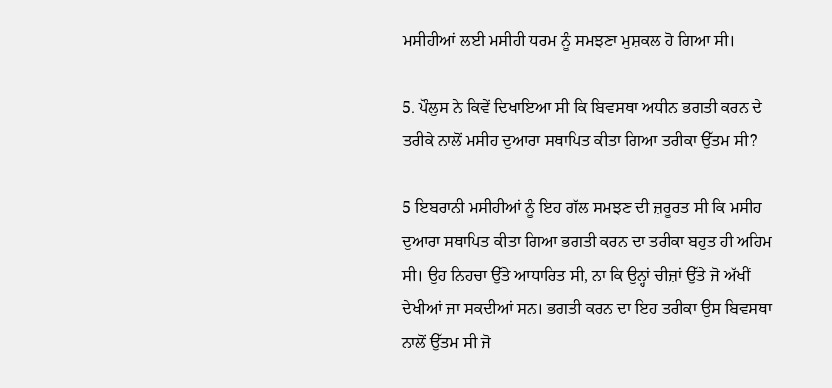ਮਸੀਹੀਆਂ ਲਈ ਮਸੀਹੀ ਧਰਮ ਨੂੰ ਸਮਝਣਾ ਮੁਸ਼ਕਲ ਹੋ ਗਿਆ ਸੀ।

5. ਪੌਲੁਸ ਨੇ ਕਿਵੇਂ ਦਿਖਾਇਆ ਸੀ ਕਿ ਬਿਵਸਥਾ ਅਧੀਨ ਭਗਤੀ ਕਰਨ ਦੇ ਤਰੀਕੇ ਨਾਲੋਂ ਮਸੀਹ ਦੁਆਰਾ ਸਥਾਪਿਤ ਕੀਤਾ ਗਿਆ ਤਰੀਕਾ ਉੱਤਮ ਸੀ?

5 ਇਬਰਾਨੀ ਮਸੀਹੀਆਂ ਨੂੰ ਇਹ ਗੱਲ ਸਮਝਣ ਦੀ ਜ਼ਰੂਰਤ ਸੀ ਕਿ ਮਸੀਹ ਦੁਆਰਾ ਸਥਾਪਿਤ ਕੀਤਾ ਗਿਆ ਭਗਤੀ ਕਰਨ ਦਾ ਤਰੀਕਾ ਬਹੁਤ ਹੀ ਅਹਿਮ ਸੀ। ਉਹ ਨਿਹਚਾ ਉੱਤੇ ਆਧਾਰਿਤ ਸੀ, ਨਾ ਕਿ ਉਨ੍ਹਾਂ ਚੀਜ਼ਾਂ ਉੱਤੇ ਜੋ ਅੱਖੀਂ ਦੇਖੀਆਂ ਜਾ ਸਕਦੀਆਂ ਸਨ। ਭਗਤੀ ਕਰਨ ਦਾ ਇਹ ਤਰੀਕਾ ਉਸ ਬਿਵਸਥਾ ਨਾਲੋਂ ਉੱਤਮ ਸੀ ਜੋ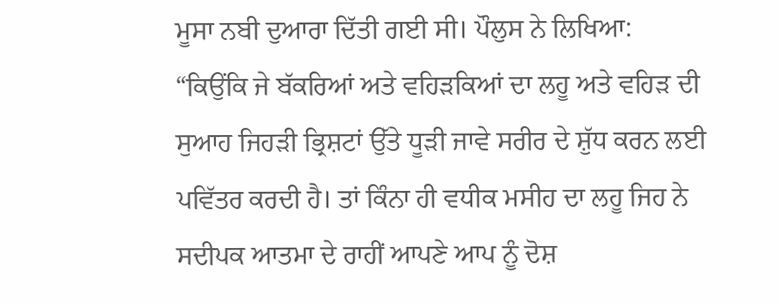ਮੂਸਾ ਨਬੀ ਦੁਆਰਾ ਦਿੱਤੀ ਗਈ ਸੀ। ਪੌਲੁਸ ਨੇ ਲਿਖਿਆ: “ਕਿਉਂਕਿ ਜੇ ਬੱਕਰਿਆਂ ਅਤੇ ਵਹਿੜਕਿਆਂ ਦਾ ਲਹੂ ਅਤੇ ਵਹਿੜ ਦੀ ਸੁਆਹ ਜਿਹੜੀ ਭ੍ਰਿਸ਼ਟਾਂ ਉੱਤੇ ਧੂੜੀ ਜਾਵੇ ਸਰੀਰ ਦੇ ਸ਼ੁੱਧ ਕਰਨ ਲਈ ਪਵਿੱਤਰ ਕਰਦੀ ਹੈ। ਤਾਂ ਕਿੰਨਾ ਹੀ ਵਧੀਕ ਮਸੀਹ ਦਾ ਲਹੂ ਜਿਹ ਨੇ ਸਦੀਪਕ ਆਤਮਾ ਦੇ ਰਾਹੀਂ ਆਪਣੇ ਆਪ ਨੂੰ ਦੋਸ਼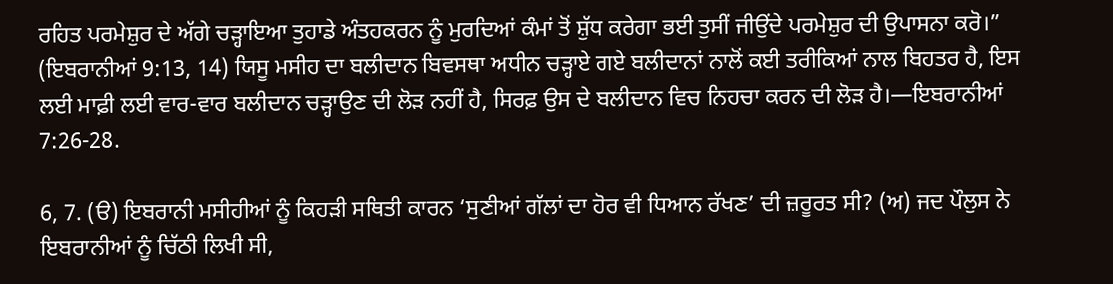ਰਹਿਤ ਪਰਮੇਸ਼ੁਰ ਦੇ ਅੱਗੇ ਚੜ੍ਹਾਇਆ ਤੁਹਾਡੇ ਅੰਤਹਕਰਨ ਨੂੰ ਮੁਰਦਿਆਂ ਕੰਮਾਂ ਤੋਂ ਸ਼ੁੱਧ ਕਰੇਗਾ ਭਈ ਤੁਸੀਂ ਜੀਉਂਦੇ ਪਰਮੇਸ਼ੁਰ ਦੀ ਉਪਾਸਨਾ ਕਰੋ।” (ਇਬਰਾਨੀਆਂ 9:13, 14) ਯਿਸੂ ਮਸੀਹ ਦਾ ਬਲੀਦਾਨ ਬਿਵਸਥਾ ਅਧੀਨ ਚੜ੍ਹਾਏ ਗਏ ਬਲੀਦਾਨਾਂ ਨਾਲੋਂ ਕਈ ਤਰੀਕਿਆਂ ਨਾਲ ਬਿਹਤਰ ਹੈ, ਇਸ ਲਈ ਮਾਫ਼ੀ ਲਈ ਵਾਰ-ਵਾਰ ਬਲੀਦਾਨ ਚੜ੍ਹਾਉਣ ਦੀ ਲੋੜ ਨਹੀਂ ਹੈ, ਸਿਰਫ਼ ਉਸ ਦੇ ਬਲੀਦਾਨ ਵਿਚ ਨਿਹਚਾ ਕਰਨ ਦੀ ਲੋੜ ਹੈ।—ਇਬਰਾਨੀਆਂ 7:26-28.

6, 7. (ੳ) ਇਬਰਾਨੀ ਮਸੀਹੀਆਂ ਨੂੰ ਕਿਹੜੀ ਸਥਿਤੀ ਕਾਰਨ ‘ਸੁਣੀਆਂ ਗੱਲਾਂ ਦਾ ਹੋਰ ਵੀ ਧਿਆਨ ਰੱਖਣ’ ਦੀ ਜ਼ਰੂਰਤ ਸੀ? (ਅ) ਜਦ ਪੌਲੁਸ ਨੇ ਇਬਰਾਨੀਆਂ ਨੂੰ ਚਿੱਠੀ ਲਿਖੀ ਸੀ,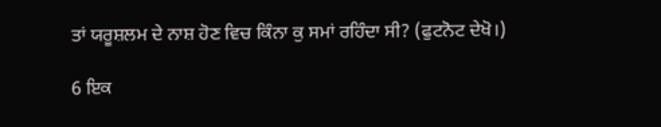ਤਾਂ ਯਰੂਸ਼ਲਮ ਦੇ ਨਾਸ਼ ਹੋਣ ਵਿਚ ਕਿੰਨਾ ਕੁ ਸਮਾਂ ਰਹਿੰਦਾ ਸੀ? (ਫੁਟਨੋਟ ਦੇਖੋ।)

6 ਇਕ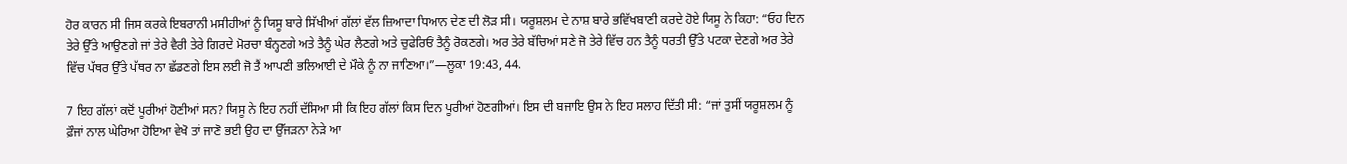ਹੋਰ ਕਾਰਨ ਸੀ ਜਿਸ ਕਰਕੇ ਇਬਰਾਨੀ ਮਸੀਹੀਆਂ ਨੂੰ ਯਿਸੂ ਬਾਰੇ ਸਿੱਖੀਆਂ ਗੱਲਾਂ ਵੱਲ ਜ਼ਿਆਦਾ ਧਿਆਨ ਦੇਣ ਦੀ ਲੋੜ ਸੀ। ਯਰੂਸ਼ਲਮ ਦੇ ਨਾਸ਼ ਬਾਰੇ ਭਵਿੱਖਬਾਣੀ ਕਰਦੇ ਹੋਏ ਯਿਸੂ ਨੇ ਕਿਹਾ: “ਓਹ ਦਿਨ ਤੇਰੇ ਉੱਤੇ ਆਉਣਗੇ ਜਾਂ ਤੇਰੇ ਵੈਰੀ ਤੇਰੇ ਗਿਰਦੇ ਮੋਰਚਾ ਬੰਨ੍ਹਣਗੇ ਅਤੇ ਤੈਨੂੰ ਘੇਰ ਲੈਣਗੇ ਅਤੇ ਚੁਫੇਰਿਓਂ ਤੈਨੂੰ ਰੋਕਣਗੇ। ਅਰ ਤੇਰੇ ਬੱਚਿਆਂ ਸਣੇ ਜੋ ਤੇਰੇ ਵਿੱਚ ਹਨ ਤੈਨੂੰ ਧਰਤੀ ਉੱਤੇ ਪਟਕਾ ਦੇਣਗੇ ਅਰ ਤੇਰੇ ਵਿੱਚ ਪੱਥਰ ਉੱਤੇ ਪੱਥਰ ਨਾ ਛੱਡਣਗੇ ਇਸ ਲਈ ਜੋ ਤੈਂ ਆਪਣੀ ਭਲਿਆਈ ਦੇ ਮੌਕੇ ਨੂੰ ਨਾ ਜਾਣਿਆ।”—ਲੂਕਾ 19:43, 44.

7 ਇਹ ਗੱਲਾਂ ਕਦੋਂ ਪੂਰੀਆਂ ਹੋਣੀਆਂ ਸਨ? ਯਿਸੂ ਨੇ ਇਹ ਨਹੀਂ ਦੱਸਿਆ ਸੀ ਕਿ ਇਹ ਗੱਲਾਂ ਕਿਸ ਦਿਨ ਪੂਰੀਆਂ ਹੋਣਗੀਆਂ। ਇਸ ਦੀ ਬਜਾਇ ਉਸ ਨੇ ਇਹ ਸਲਾਹ ਦਿੱਤੀ ਸੀ: “ਜਾਂ ਤੁਸੀਂ ਯਰੂਸ਼ਲਮ ਨੂੰ ਫ਼ੌਜਾਂ ਨਾਲ ਘੇਰਿਆ ਹੋਇਆ ਵੇਖੋ ਤਾਂ ਜਾਣੋ ਭਈ ਉਹ ਦਾ ਉੱਜੜਨਾ ਨੇੜੇ ਆ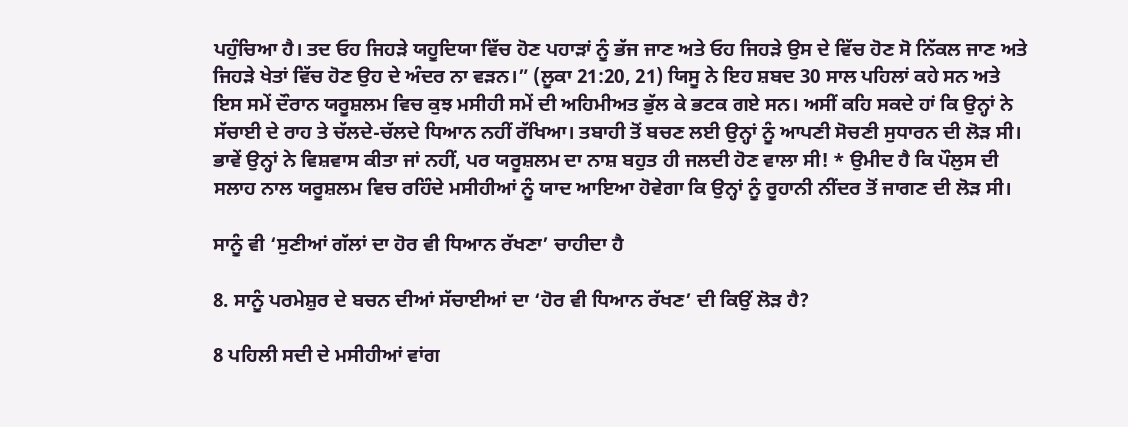ਪਹੁੰਚਿਆ ਹੈ। ਤਦ ਓਹ ਜਿਹੜੇ ਯਹੂਦਿਯਾ ਵਿੱਚ ਹੋਣ ਪਹਾੜਾਂ ਨੂੰ ਭੱਜ ਜਾਣ ਅਤੇ ਓਹ ਜਿਹੜੇ ਉਸ ਦੇ ਵਿੱਚ ਹੋਣ ਸੋ ਨਿੱਕਲ ਜਾਣ ਅਤੇ ਜਿਹੜੇ ਖੇਤਾਂ ਵਿੱਚ ਹੋਣ ਉਹ ਦੇ ਅੰਦਰ ਨਾ ਵੜਨ।” (ਲੂਕਾ 21:20, 21) ਯਿਸੂ ਨੇ ਇਹ ਸ਼ਬਦ 30 ਸਾਲ ਪਹਿਲਾਂ ਕਹੇ ਸਨ ਅਤੇ ਇਸ ਸਮੇਂ ਦੌਰਾਨ ਯਰੂਸ਼ਲਮ ਵਿਚ ਕੁਝ ਮਸੀਹੀ ਸਮੇਂ ਦੀ ਅਹਿਮੀਅਤ ਭੁੱਲ ਕੇ ਭਟਕ ਗਏ ਸਨ। ਅਸੀਂ ਕਹਿ ਸਕਦੇ ਹਾਂ ਕਿ ਉਨ੍ਹਾਂ ਨੇ ਸੱਚਾਈ ਦੇ ਰਾਹ ਤੇ ਚੱਲਦੇ-ਚੱਲਦੇ ਧਿਆਨ ਨਹੀਂ ਰੱਖਿਆ। ਤਬਾਹੀ ਤੋਂ ਬਚਣ ਲਈ ਉਨ੍ਹਾਂ ਨੂੰ ਆਪਣੀ ਸੋਚਣੀ ਸੁਧਾਰਨ ਦੀ ਲੋੜ ਸੀ। ਭਾਵੇਂ ਉਨ੍ਹਾਂ ਨੇ ਵਿਸ਼ਵਾਸ ਕੀਤਾ ਜਾਂ ਨਹੀਂ, ਪਰ ਯਰੂਸ਼ਲਮ ਦਾ ਨਾਸ਼ ਬਹੁਤ ਹੀ ਜਲਦੀ ਹੋਣ ਵਾਲਾ ਸੀ! * ਉਮੀਦ ਹੈ ਕਿ ਪੌਲੁਸ ਦੀ ਸਲਾਹ ਨਾਲ ਯਰੂਸ਼ਲਮ ਵਿਚ ਰਹਿੰਦੇ ਮਸੀਹੀਆਂ ਨੂੰ ਯਾਦ ਆਇਆ ਹੋਵੇਗਾ ਕਿ ਉਨ੍ਹਾਂ ਨੂੰ ਰੂਹਾਨੀ ਨੀਂਦਰ ਤੋਂ ਜਾਗਣ ਦੀ ਲੋੜ ਸੀ।

ਸਾਨੂੰ ਵੀ ‘ਸੁਣੀਆਂ ਗੱਲਾਂ ਦਾ ਹੋਰ ਵੀ ਧਿਆਨ ਰੱਖਣਾ’ ਚਾਹੀਦਾ ਹੈ

8. ਸਾਨੂੰ ਪਰਮੇਸ਼ੁਰ ਦੇ ਬਚਨ ਦੀਆਂ ਸੱਚਾਈਆਂ ਦਾ ‘ਹੋਰ ਵੀ ਧਿਆਨ ਰੱਖਣ’ ਦੀ ਕਿਉਂ ਲੋੜ ਹੈ?

8 ਪਹਿਲੀ ਸਦੀ ਦੇ ਮਸੀਹੀਆਂ ਵਾਂਗ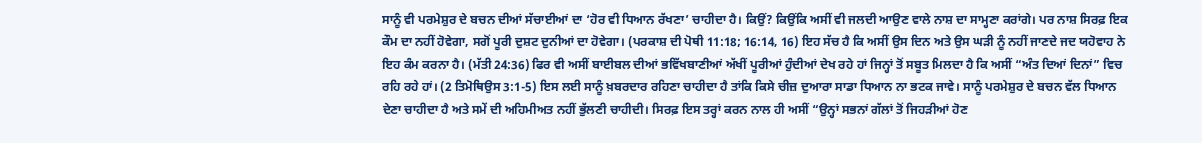ਸਾਨੂੰ ਵੀ ਪਰਮੇਸ਼ੁਰ ਦੇ ਬਚਨ ਦੀਆਂ ਸੱਚਾਈਆਂ ਦਾ ‘ਹੋਰ ਵੀ ਧਿਆਨ ਰੱਖਣਾ’ ਚਾਹੀਦਾ ਹੈ। ਕਿਉਂ? ਕਿਉਂਕਿ ਅਸੀਂ ਵੀ ਜਲਦੀ ਆਉਣ ਵਾਲੇ ਨਾਸ਼ ਦਾ ਸਾਮ੍ਹਣਾ ਕਰਾਂਗੇ। ਪਰ ਨਾਸ਼ ਸਿਰਫ਼ ਇਕ ਕੌਮ ਦਾ ਨਹੀਂ ਹੋਵੇਗਾ, ਸਗੋਂ ਪੂਰੀ ਦੁਸ਼ਟ ਦੁਨੀਆਂ ਦਾ ਹੋਵੇਗਾ। (ਪਰਕਾਸ਼ ਦੀ ਪੋਥੀ 11:18; 16:14, 16) ਇਹ ਸੱਚ ਹੈ ਕਿ ਅਸੀਂ ਉਸ ਦਿਨ ਅਤੇ ਉਸ ਘੜੀ ਨੂੰ ਨਹੀਂ ਜਾਣਦੇ ਜਦ ਯਹੋਵਾਹ ਨੇ ਇਹ ਕੰਮ ਕਰਨਾ ਹੈ। (ਮੱਤੀ 24:36) ਫਿਰ ਵੀ ਅਸੀਂ ਬਾਈਬਲ ਦੀਆਂ ਭਵਿੱਖਬਾਣੀਆਂ ਅੱਖੀਂ ਪੂਰੀਆਂ ਹੁੰਦੀਆਂ ਦੇਖ ਰਹੇ ਹਾਂ ਜਿਨ੍ਹਾਂ ਤੋਂ ਸਬੂਤ ਮਿਲਦਾ ਹੈ ਕਿ ਅਸੀਂ “ਅੰਤ ਦਿਆਂ ਦਿਨਾਂ” ਵਿਚ ਰਹਿ ਰਹੇ ਹਾਂ। (2 ਤਿਮੋਥਿਉਸ 3:1-5) ਇਸ ਲਈ ਸਾਨੂੰ ਖ਼ਬਰਦਾਰ ਰਹਿਣਾ ਚਾਹੀਦਾ ਹੈ ਤਾਂਕਿ ਕਿਸੇ ਚੀਜ਼ ਦੁਆਰਾ ਸਾਡਾ ਧਿਆਨ ਨਾ ਭਟਕ ਜਾਵੇ। ਸਾਨੂੰ ਪਰਮੇਸ਼ੁਰ ਦੇ ਬਚਨ ਵੱਲ ਧਿਆਨ ਦੇਣਾ ਚਾਹੀਦਾ ਹੈ ਅਤੇ ਸਮੇਂ ਦੀ ਅਹਿਮੀਅਤ ਨਹੀਂ ਭੁੱਲਣੀ ਚਾਹੀਦੀ। ਸਿਰਫ਼ ਇਸ ਤਰ੍ਹਾਂ ਕਰਨ ਨਾਲ ਹੀ ਅਸੀਂ “ਉਨ੍ਹਾਂ ਸਭਨਾਂ ਗੱਲਾਂ ਤੋਂ ਜਿਹੜੀਆਂ ਹੋਣ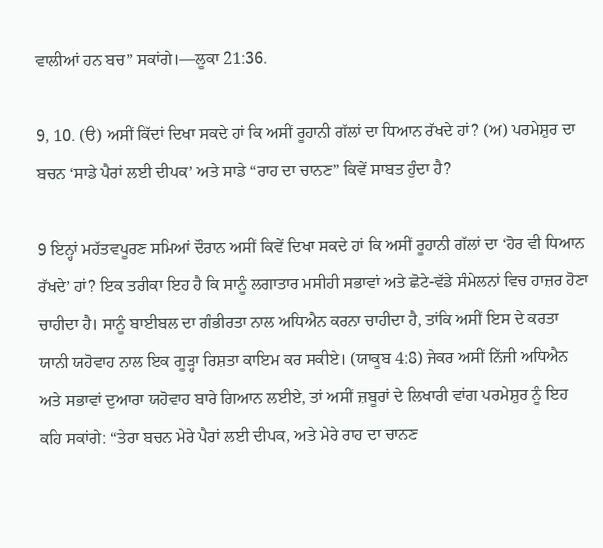ਵਾਲੀਆਂ ਹਨ ਬਚ” ਸਕਾਂਗੇ।—ਲੂਕਾ 21:36.

9, 10. (ੳ) ਅਸੀਂ ਕਿੱਦਾਂ ਦਿਖਾ ਸਕਦੇ ਹਾਂ ਕਿ ਅਸੀਂ ਰੂਹਾਨੀ ਗੱਲਾਂ ਦਾ ਧਿਆਨ ਰੱਖਦੇ ਹਾਂ? (ਅ) ਪਰਮੇਸ਼ੁਰ ਦਾ ਬਚਨ ‘ਸਾਡੇ ਪੈਰਾਂ ਲਈ ਦੀਪਕ’ ਅਤੇ ਸਾਡੇ “ਰਾਹ ਦਾ ਚਾਨਣ” ਕਿਵੇਂ ਸਾਬਤ ਹੁੰਦਾ ਹੈ?

9 ਇਨ੍ਹਾਂ ਮਹੱਤਵਪੂਰਣ ਸਮਿਆਂ ਦੌਰਾਨ ਅਸੀਂ ਕਿਵੇਂ ਦਿਖਾ ਸਕਦੇ ਹਾਂ ਕਿ ਅਸੀਂ ਰੂਹਾਨੀ ਗੱਲਾਂ ਦਾ ‘ਹੋਰ ਵੀ ਧਿਆਨ ਰੱਖਦੇ’ ਹਾਂ? ਇਕ ਤਰੀਕਾ ਇਹ ਹੈ ਕਿ ਸਾਨੂੰ ਲਗਾਤਾਰ ਮਸੀਹੀ ਸਭਾਵਾਂ ਅਤੇ ਛੋਟੇ-ਵੱਡੇ ਸੰਮੇਲਨਾਂ ਵਿਚ ਹਾਜ਼ਰ ਹੋਣਾ ਚਾਹੀਦਾ ਹੈ। ਸਾਨੂੰ ਬਾਈਬਲ ਦਾ ਗੰਭੀਰਤਾ ਨਾਲ ਅਧਿਐਨ ਕਰਨਾ ਚਾਹੀਦਾ ਹੈ, ਤਾਂਕਿ ਅਸੀਂ ਇਸ ਦੇ ਕਰਤਾ ਯਾਨੀ ਯਹੋਵਾਹ ਨਾਲ ਇਕ ਗੂੜ੍ਹਾ ਰਿਸ਼ਤਾ ਕਾਇਮ ਕਰ ਸਕੀਏ। (ਯਾਕੂਬ 4:8) ਜੇਕਰ ਅਸੀਂ ਨਿੱਜੀ ਅਧਿਐਨ ਅਤੇ ਸਭਾਵਾਂ ਦੁਆਰਾ ਯਹੋਵਾਹ ਬਾਰੇ ਗਿਆਨ ਲਈਏ, ਤਾਂ ਅਸੀਂ ਜ਼ਬੂਰਾਂ ਦੇ ਲਿਖਾਰੀ ਵਾਂਗ ਪਰਮੇਸ਼ੁਰ ਨੂੰ ਇਹ ਕਹਿ ਸਕਾਂਗੇ: “ਤੇਰਾ ਬਚਨ ਮੇਰੇ ਪੈਰਾਂ ਲਈ ਦੀਪਕ, ਅਤੇ ਮੇਰੇ ਰਾਹ ਦਾ ਚਾਨਣ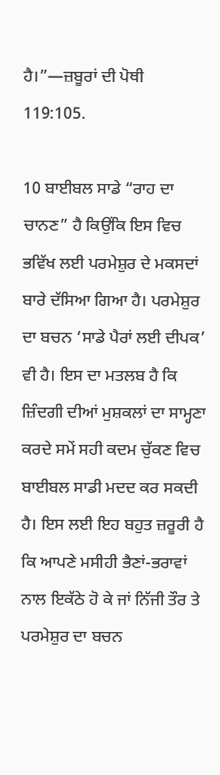ਹੈ।”—ਜ਼ਬੂਰਾਂ ਦੀ ਪੋਥੀ 119:105.

10 ਬਾਈਬਲ ਸਾਡੇ “ਰਾਹ ਦਾ ਚਾਨਣ” ਹੈ ਕਿਉਂਕਿ ਇਸ ਵਿਚ ਭਵਿੱਖ ਲਈ ਪਰਮੇਸ਼ੁਰ ਦੇ ਮਕਸਦਾਂ ਬਾਰੇ ਦੱਸਿਆ ਗਿਆ ਹੈ। ਪਰਮੇਸ਼ੁਰ ਦਾ ਬਚਨ ‘ਸਾਡੇ ਪੈਰਾਂ ਲਈ ਦੀਪਕ’ ਵੀ ਹੈ। ਇਸ ਦਾ ਮਤਲਬ ਹੈ ਕਿ ਜ਼ਿੰਦਗੀ ਦੀਆਂ ਮੁਸ਼ਕਲਾਂ ਦਾ ਸਾਮ੍ਹਣਾ ਕਰਦੇ ਸਮੇਂ ਸਹੀ ਕਦਮ ਚੁੱਕਣ ਵਿਚ ਬਾਈਬਲ ਸਾਡੀ ਮਦਦ ਕਰ ਸਕਦੀ ਹੈ। ਇਸ ਲਈ ਇਹ ਬਹੁਤ ਜ਼ਰੂਰੀ ਹੈ ਕਿ ਆਪਣੇ ਮਸੀਹੀ ਭੈਣਾਂ-ਭਰਾਵਾਂ ਨਾਲ ਇਕੱਠੇ ਹੋ ਕੇ ਜਾਂ ਨਿੱਜੀ ਤੌਰ ਤੇ ਪਰਮੇਸ਼ੁਰ ਦਾ ਬਚਨ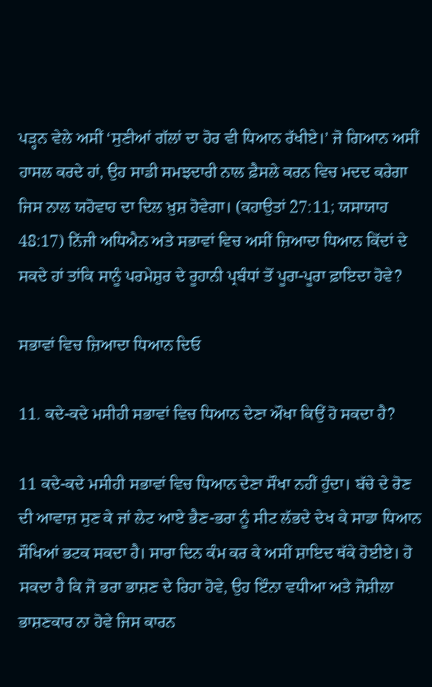ਪੜ੍ਹਨ ਵੇਲੇ ਅਸੀਂ ‘ਸੁਣੀਆਂ ਗੱਲਾਂ ਦਾ ਹੋਰ ਵੀ ਧਿਆਨ ਰੱਖੀਏ।’ ਜੋ ਗਿਆਨ ਅਸੀਂ ਹਾਸਲ ਕਰਦੇ ਹਾਂ, ਉਹ ਸਾਡੀ ਸਮਝਦਾਰੀ ਨਾਲ ਫ਼ੈਸਲੇ ਕਰਨ ਵਿਚ ਮਦਦ ਕਰੇਗਾ ਜਿਸ ਨਾਲ ਯਹੋਵਾਹ ਦਾ ਦਿਲ ਖ਼ੁਸ਼ ਹੋਵੇਗਾ। (ਕਹਾਉਤਾਂ 27:11; ਯਸਾਯਾਹ 48:17) ਨਿੱਜੀ ਅਧਿਐਨ ਅਤੇ ਸਭਾਵਾਂ ਵਿਚ ਅਸੀਂ ਜ਼ਿਆਦਾ ਧਿਆਨ ਕਿੱਦਾਂ ਦੇ ਸਕਦੇ ਹਾਂ ਤਾਂਕਿ ਸਾਨੂੰ ਪਰਮੇਸ਼ੁਰ ਦੇ ਰੂਹਾਨੀ ਪ੍ਰਬੰਧਾਂ ਤੋਂ ਪੂਰਾ-ਪੂਰਾ ਫ਼ਾਇਦਾ ਹੋਵੇ?

ਸਭਾਵਾਂ ਵਿਚ ਜ਼ਿਆਦਾ ਧਿਆਨ ਦਿਓ

11. ਕਦੇ-ਕਦੇ ਮਸੀਹੀ ਸਭਾਵਾਂ ਵਿਚ ਧਿਆਨ ਦੇਣਾ ਔਖਾ ਕਿਉਂ ਹੋ ਸਕਦਾ ਹੈ?

11 ਕਦੇ-ਕਦੇ ਮਸੀਹੀ ਸਭਾਵਾਂ ਵਿਚ ਧਿਆਨ ਦੇਣਾ ਸੌਖਾ ਨਹੀਂ ਹੁੰਦਾ। ਬੱਚੇ ਦੇ ਰੋਣ ਦੀ ਆਵਾਜ਼ ਸੁਣ ਕੇ ਜਾਂ ਲੇਟ ਆਏ ਭੈਣ-ਭਰਾ ਨੂੰ ਸੀਟ ਲੱਭਦੇ ਦੇਖ ਕੇ ਸਾਡਾ ਧਿਆਨ ਸੌਖਿਆਂ ਭਟਕ ਸਕਦਾ ਹੈ। ਸਾਰਾ ਦਿਨ ਕੰਮ ਕਰ ਕੇ ਅਸੀਂ ਸ਼ਾਇਦ ਥੱਕੇ ਹੋਈਏ। ਹੋ ਸਕਦਾ ਹੈ ਕਿ ਜੋ ਭਰਾ ਭਾਸ਼ਣ ਦੇ ਰਿਹਾ ਹੋਵੇ, ਉਹ ਇੰਨਾ ਵਧੀਆ ਅਤੇ ਜੋਸ਼ੀਲਾ ਭਾਸ਼ਣਕਾਰ ਨਾ ਹੋਵੇ ਜਿਸ ਕਾਰਨ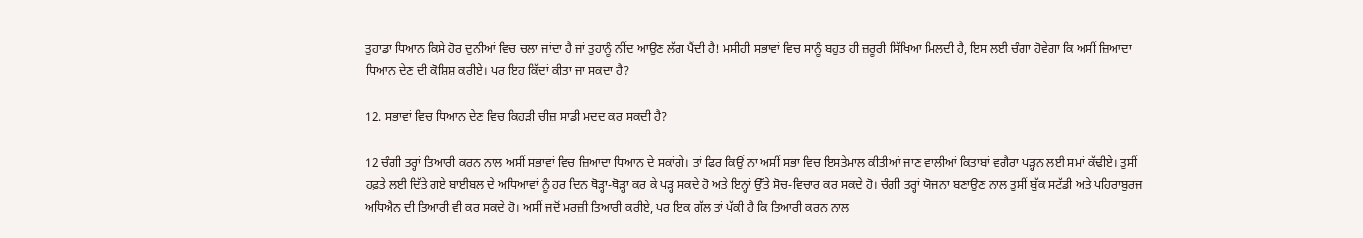ਤੁਹਾਡਾ ਧਿਆਨ ਕਿਸੇ ਹੋਰ ਦੁਨੀਆਂ ਵਿਚ ਚਲਾ ਜਾਂਦਾ ਹੈ ਜਾਂ ਤੁਹਾਨੂੰ ਨੀਂਦ ਆਉਣ ਲੱਗ ਪੈਂਦੀ ਹੈ! ਮਸੀਹੀ ਸਭਾਵਾਂ ਵਿਚ ਸਾਨੂੰ ਬਹੁਤ ਹੀ ਜ਼ਰੂਰੀ ਸਿੱਖਿਆ ਮਿਲਦੀ ਹੈ, ਇਸ ਲਈ ਚੰਗਾ ਹੋਵੇਗਾ ਕਿ ਅਸੀਂ ਜ਼ਿਆਦਾ ਧਿਆਨ ਦੇਣ ਦੀ ਕੋਸ਼ਿਸ਼ ਕਰੀਏ। ਪਰ ਇਹ ਕਿੱਦਾਂ ਕੀਤਾ ਜਾ ਸਕਦਾ ਹੈ?

12. ਸਭਾਵਾਂ ਵਿਚ ਧਿਆਨ ਦੇਣ ਵਿਚ ਕਿਹੜੀ ਚੀਜ਼ ਸਾਡੀ ਮਦਦ ਕਰ ਸਕਦੀ ਹੈ?

12 ਚੰਗੀ ਤਰ੍ਹਾਂ ਤਿਆਰੀ ਕਰਨ ਨਾਲ ਅਸੀਂ ਸਭਾਵਾਂ ਵਿਚ ਜ਼ਿਆਦਾ ਧਿਆਨ ਦੇ ਸਕਾਂਗੇ। ਤਾਂ ਫਿਰ ਕਿਉਂ ਨਾ ਅਸੀਂ ਸਭਾ ਵਿਚ ਇਸਤੇਮਾਲ ਕੀਤੀਆਂ ਜਾਣ ਵਾਲੀਆਂ ਕਿਤਾਬਾਂ ਵਗੈਰਾ ਪੜ੍ਹਨ ਲਈ ਸਮਾਂ ਕੱਢੀਏ। ਤੁਸੀਂ ਹਫ਼ਤੇ ਲਈ ਦਿੱਤੇ ਗਏ ਬਾਈਬਲ ਦੇ ਅਧਿਆਵਾਂ ਨੂੰ ਹਰ ਦਿਨ ਥੋੜ੍ਹਾ-ਥੋੜ੍ਹਾ ਕਰ ਕੇ ਪੜ੍ਹ ਸਕਦੇ ਹੋ ਅਤੇ ਇਨ੍ਹਾਂ ਉੱਤੇ ਸੋਚ-ਵਿਚਾਰ ਕਰ ਸਕਦੇ ਹੋ। ਚੰਗੀ ਤਰ੍ਹਾਂ ਯੋਜਨਾ ਬਣਾਉਣ ਨਾਲ ਤੁਸੀਂ ਬੁੱਕ ਸਟੱਡੀ ਅਤੇ ਪਹਿਰਾਬੁਰਜ ਅਧਿਐਨ ਦੀ ਤਿਆਰੀ ਵੀ ਕਰ ਸਕਦੇ ਹੋ। ਅਸੀਂ ਜਦੋਂ ਮਰਜ਼ੀ ਤਿਆਰੀ ਕਰੀਏ, ਪਰ ਇਕ ਗੱਲ ਤਾਂ ਪੱਕੀ ਹੈ ਕਿ ਤਿਆਰੀ ਕਰਨ ਨਾਲ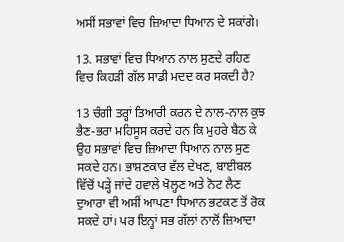ਅਸੀਂ ਸਭਾਵਾਂ ਵਿਚ ਜ਼ਿਆਦਾ ਧਿਆਨ ਦੇ ਸਕਾਂਗੇ।

13. ਸਭਾਵਾਂ ਵਿਚ ਧਿਆਨ ਨਾਲ ਸੁਣਦੇ ਰਹਿਣ ਵਿਚ ਕਿਹੜੀ ਗੱਲ ਸਾਡੀ ਮਦਦ ਕਰ ਸਕਦੀ ਹੈ?

13 ਚੰਗੀ ਤਰ੍ਹਾਂ ਤਿਆਰੀ ਕਰਨ ਦੇ ਨਾਲ-ਨਾਲ ਕੁਝ ਭੈਣ-ਭਰਾ ਮਹਿਸੂਸ ਕਰਦੇ ਹਨ ਕਿ ਮੁਹਰੇ ਬੈਠ ਕੇ ਉਹ ਸਭਾਵਾਂ ਵਿਚ ਜ਼ਿਆਦਾ ਧਿਆਨ ਨਾਲ ਸੁਣ ਸਕਦੇ ਹਨ। ਭਾਸ਼ਣਕਾਰ ਵੱਲ ਦੇਖਣ, ਬਾਈਬਲ ਵਿੱਚੋਂ ਪੜ੍ਹੇ ਜਾਂਦੇ ਹਵਾਲੇ ਖੋਲ੍ਹਣ ਅਤੇ ਨੋਟ ਲੈਣ ਦੁਆਰਾ ਵੀ ਅਸੀਂ ਆਪਣਾ ਧਿਆਨ ਭਟਕਣ ਤੋਂ ਰੋਕ ਸਕਦੇ ਹਾਂ। ਪਰ ਇਨ੍ਹਾਂ ਸਭ ਗੱਲਾਂ ਨਾਲੋਂ ਜ਼ਿਆਦਾ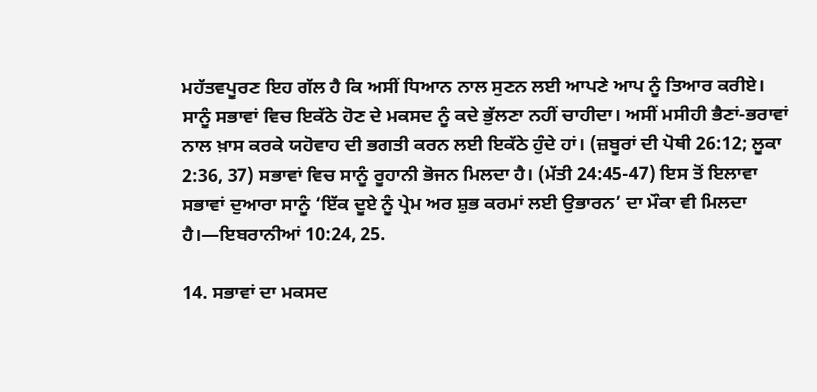ਮਹੱਤਵਪੂਰਣ ਇਹ ਗੱਲ ਹੈ ਕਿ ਅਸੀਂ ਧਿਆਨ ਨਾਲ ਸੁਣਨ ਲਈ ਆਪਣੇ ਆਪ ਨੂੰ ਤਿਆਰ ਕਰੀਏ। ਸਾਨੂੰ ਸਭਾਵਾਂ ਵਿਚ ਇਕੱਠੇ ਹੋਣ ਦੇ ਮਕਸਦ ਨੂੰ ਕਦੇ ਭੁੱਲਣਾ ਨਹੀਂ ਚਾਹੀਦਾ। ਅਸੀਂ ਮਸੀਹੀ ਭੈਣਾਂ-ਭਰਾਵਾਂ ਨਾਲ ਖ਼ਾਸ ਕਰਕੇ ਯਹੋਵਾਹ ਦੀ ਭਗਤੀ ਕਰਨ ਲਈ ਇਕੱਠੇ ਹੁੰਦੇ ਹਾਂ। (ਜ਼ਬੂਰਾਂ ਦੀ ਪੋਥੀ 26:12; ਲੂਕਾ 2:36, 37) ਸਭਾਵਾਂ ਵਿਚ ਸਾਨੂੰ ਰੂਹਾਨੀ ਭੋਜਨ ਮਿਲਦਾ ਹੈ। (ਮੱਤੀ 24:45-47) ਇਸ ਤੋਂ ਇਲਾਵਾ ਸਭਾਵਾਂ ਦੁਆਰਾ ਸਾਨੂੰ ‘ਇੱਕ ਦੂਏ ਨੂੰ ਪ੍ਰੇਮ ਅਰ ਸ਼ੁਭ ਕਰਮਾਂ ਲਈ ਉਭਾਰਨ’ ਦਾ ਮੌਕਾ ਵੀ ਮਿਲਦਾ ਹੈ।—ਇਬਰਾਨੀਆਂ 10:24, 25.

14. ਸਭਾਵਾਂ ਦਾ ਮਕਸਦ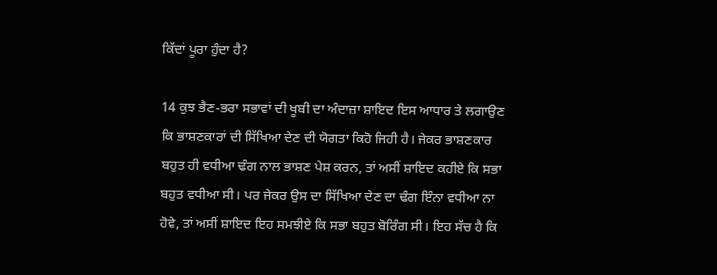ਕਿੱਦਾਂ ਪੂਰਾ ਹੁੰਦਾ ਹੈ?

14 ਕੁਝ ਭੈਣ-ਭਰਾ ਸਭਾਵਾਂ ਦੀ ਖੂਬੀ ਦਾ ਅੰਦਾਜ਼ਾ ਸ਼ਾਇਦ ਇਸ ਆਧਾਰ ਤੇ ਲਗਾਉਣ ਕਿ ਭਾਸ਼ਣਕਾਰਾਂ ਦੀ ਸਿੱਖਿਆ ਦੇਣ ਦੀ ਯੋਗਤਾ ਕਿਹੋ ਜਿਹੀ ਹੈ। ਜੇਕਰ ਭਾਸ਼ਣਕਾਰ ਬਹੁਤ ਹੀ ਵਧੀਆ ਢੰਗ ਨਾਲ ਭਾਸ਼ਣ ਪੇਸ਼ ਕਰਨ, ਤਾਂ ਅਸੀਂ ਸ਼ਾਇਦ ਕਹੀਏ ਕਿ ਸਭਾ ਬਹੁਤ ਵਧੀਆ ਸੀ। ਪਰ ਜੇਕਰ ਉਸ ਦਾ ਸਿੱਖਿਆ ਦੇਣ ਦਾ ਢੰਗ ਇੰਨਾ ਵਧੀਆ ਨਾ ਹੋਵੇ, ਤਾਂ ਅਸੀਂ ਸ਼ਾਇਦ ਇਹ ਸਮਝੀਏ ਕਿ ਸਭਾ ਬਹੁਤ ਬੋਰਿੰਗ ਸੀ। ਇਹ ਸੱਚ ਹੈ ਕਿ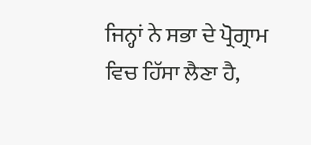ਜਿਨ੍ਹਾਂ ਨੇ ਸਭਾ ਦੇ ਪ੍ਰੋਗ੍ਰਾਮ ਵਿਚ ਹਿੱਸਾ ਲੈਣਾ ਹੈ,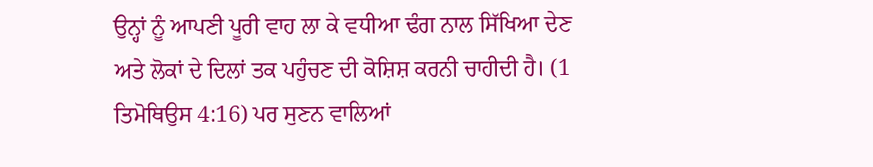ਉਨ੍ਹਾਂ ਨੂੰ ਆਪਣੀ ਪੂਰੀ ਵਾਹ ਲਾ ਕੇ ਵਧੀਆ ਢੰਗ ਨਾਲ ਸਿੱਖਿਆ ਦੇਣ ਅਤੇ ਲੋਕਾਂ ਦੇ ਦਿਲਾਂ ਤਕ ਪਹੁੰਚਣ ਦੀ ਕੋਸ਼ਿਸ਼ ਕਰਨੀ ਚਾਹੀਦੀ ਹੈ। (1 ਤਿਮੋਥਿਉਸ 4:16) ਪਰ ਸੁਣਨ ਵਾਲਿਆਂ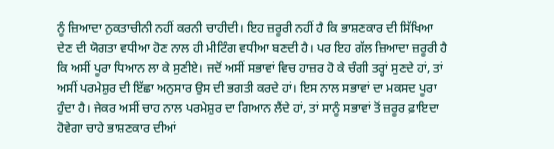ਨੂੰ ਜ਼ਿਆਦਾ ਨੁਕਤਾਚੀਨੀ ਨਹੀਂ ਕਰਨੀ ਚਾਹੀਦੀ। ਇਹ ਜ਼ਰੂਰੀ ਨਹੀਂ ਹੈ ਕਿ ਭਾਸ਼ਣਕਾਰ ਦੀ ਸਿੱਖਿਆ ਦੇਣ ਦੀ ਯੋਗਤਾ ਵਧੀਆ ਹੋਣ ਨਾਲ ਹੀ ਮੀਟਿੰਗ ਵਧੀਆ ਬਣਦੀ ਹੈ। ਪਰ ਇਹ ਗੱਲ ਜ਼ਿਆਦਾ ਜ਼ਰੂਰੀ ਹੈ ਕਿ ਅਸੀਂ ਪੂਰਾ ਧਿਆਨ ਲਾ ਕੇ ਸੁਣੀਏ। ਜਦੋਂ ਅਸੀਂ ਸਭਾਵਾਂ ਵਿਚ ਹਾਜ਼ਰ ਹੋ ਕੇ ਚੰਗੀ ਤਰ੍ਹਾਂ ਸੁਣਦੇ ਹਾਂ, ਤਾਂ ਅਸੀਂ ਪਰਮੇਸ਼ੁਰ ਦੀ ਇੱਛਾ ਅਨੁਸਾਰ ਉਸ ਦੀ ਭਗਤੀ ਕਰਦੇ ਹਾਂ। ਇਸ ਨਾਲ ਸਭਾਵਾਂ ਦਾ ਮਕਸਦ ਪੂਰਾ ਹੁੰਦਾ ਹੈ। ਜੇਕਰ ਅਸੀਂ ਚਾਹ ਨਾਲ ਪਰਮੇਸ਼ੁਰ ਦਾ ਗਿਆਨ ਲੈਂਦੇ ਹਾਂ, ਤਾਂ ਸਾਨੂੰ ਸਭਾਵਾਂ ਤੋਂ ਜ਼ਰੂਰ ਫ਼ਾਇਦਾ ਹੋਵੇਗਾ ਚਾਹੇ ਭਾਸ਼ਣਕਾਰ ਦੀਆਂ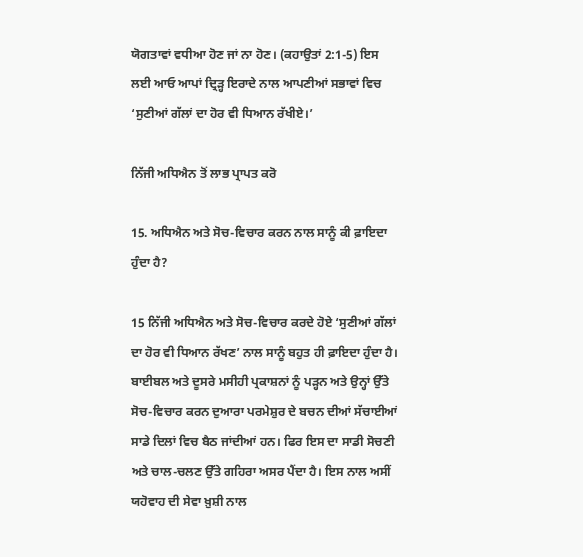ਯੋਗਤਾਵਾਂ ਵਧੀਆ ਹੋਣ ਜਾਂ ਨਾ ਹੋਣ। (ਕਹਾਉਤਾਂ 2:1-5) ਇਸ ਲਈ ਆਓ ਆਪਾਂ ਦ੍ਰਿੜ੍ਹ ਇਰਾਦੇ ਨਾਲ ਆਪਣੀਆਂ ਸਭਾਵਾਂ ਵਿਚ ‘ਸੁਣੀਆਂ ਗੱਲਾਂ ਦਾ ਹੋਰ ਵੀ ਧਿਆਨ ਰੱਖੀਏ।’

ਨਿੱਜੀ ਅਧਿਐਨ ਤੋਂ ਲਾਭ ਪ੍ਰਾਪਤ ਕਰੋ

15. ਅਧਿਐਨ ਅਤੇ ਸੋਚ-ਵਿਚਾਰ ਕਰਨ ਨਾਲ ਸਾਨੂੰ ਕੀ ਫ਼ਾਇਦਾ ਹੁੰਦਾ ਹੈ?

15 ਨਿੱਜੀ ਅਧਿਐਨ ਅਤੇ ਸੋਚ-ਵਿਚਾਰ ਕਰਦੇ ਹੋਏ ‘ਸੁਣੀਆਂ ਗੱਲਾਂ ਦਾ ਹੋਰ ਵੀ ਧਿਆਨ ਰੱਖਣ’ ਨਾਲ ਸਾਨੂੰ ਬਹੁਤ ਹੀ ਫ਼ਾਇਦਾ ਹੁੰਦਾ ਹੈ। ਬਾਈਬਲ ਅਤੇ ਦੂਸਰੇ ਮਸੀਹੀ ਪ੍ਰਕਾਸ਼ਨਾਂ ਨੂੰ ਪੜ੍ਹਨ ਅਤੇ ਉਨ੍ਹਾਂ ਉੱਤੇ ਸੋਚ-ਵਿਚਾਰ ਕਰਨ ਦੁਆਰਾ ਪਰਮੇਸ਼ੁਰ ਦੇ ਬਚਨ ਦੀਆਂ ਸੱਚਾਈਆਂ ਸਾਡੇ ਦਿਲਾਂ ਵਿਚ ਬੈਠ ਜਾਂਦੀਆਂ ਹਨ। ਫਿਰ ਇਸ ਦਾ ਸਾਡੀ ਸੋਚਣੀ ਅਤੇ ਚਾਲ-ਚਲਣ ਉੱਤੇ ਗਹਿਰਾ ਅਸਰ ਪੈਂਦਾ ਹੈ। ਇਸ ਨਾਲ ਅਸੀਂ ਯਹੋਵਾਹ ਦੀ ਸੇਵਾ ਖ਼ੁਸ਼ੀ ਨਾਲ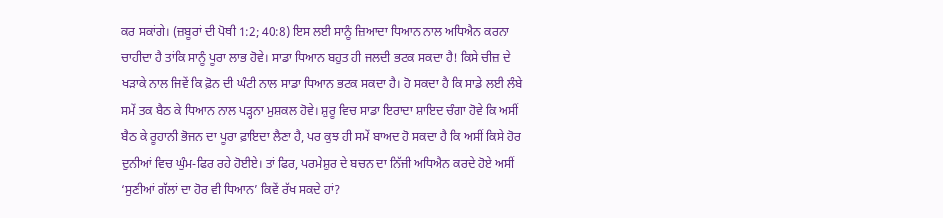ਕਰ ਸਕਾਂਗੇ। (ਜ਼ਬੂਰਾਂ ਦੀ ਪੋਥੀ 1:2; 40:8) ਇਸ ਲਈ ਸਾਨੂੰ ਜ਼ਿਆਦਾ ਧਿਆਨ ਨਾਲ ਅਧਿਐਨ ਕਰਨਾ ਚਾਹੀਦਾ ਹੈ ਤਾਂਕਿ ਸਾਨੂੰ ਪੂਰਾ ਲਾਭ ਹੋਵੇ। ਸਾਡਾ ਧਿਆਨ ਬਹੁਤ ਹੀ ਜਲਦੀ ਭਟਕ ਸਕਦਾ ਹੈ! ਕਿਸੇ ਚੀਜ਼ ਦੇ ਖੜਾਕੇ ਨਾਲ ਜਿਵੇਂ ਕਿ ਫ਼ੋਨ ਦੀ ਘੰਟੀ ਨਾਲ ਸਾਡਾ ਧਿਆਨ ਭਟਕ ਸਕਦਾ ਹੈ। ਹੋ ਸਕਦਾ ਹੈ ਕਿ ਸਾਡੇ ਲਈ ਲੰਬੇ ਸਮੇਂ ਤਕ ਬੈਠ ਕੇ ਧਿਆਨ ਨਾਲ ਪੜ੍ਹਨਾ ਮੁਸ਼ਕਲ ਹੋਵੇ। ਸ਼ੁਰੂ ਵਿਚ ਸਾਡਾ ਇਰਾਦਾ ਸ਼ਾਇਦ ਚੰਗਾ ਹੋਵੇ ਕਿ ਅਸੀਂ ਬੈਠ ਕੇ ਰੂਹਾਨੀ ਭੋਜਨ ਦਾ ਪੂਰਾ ਫ਼ਾਇਦਾ ਲੈਣਾ ਹੈ, ਪਰ ਕੁਝ ਹੀ ਸਮੇਂ ਬਾਅਦ ਹੋ ਸਕਦਾ ਹੈ ਕਿ ਅਸੀਂ ਕਿਸੇ ਹੋਰ ਦੁਨੀਆਂ ਵਿਚ ਘੁੰਮ-ਫਿਰ ਰਹੇ ਹੋਈਏ। ਤਾਂ ਫਿਰ, ਪਰਮੇਸ਼ੁਰ ਦੇ ਬਚਨ ਦਾ ਨਿੱਜੀ ਅਧਿਐਨ ਕਰਦੇ ਹੋਏ ਅਸੀਂ ‘ਸੁਣੀਆਂ ਗੱਲਾਂ ਦਾ ਹੋਰ ਵੀ ਧਿਆਨ’ ਕਿਵੇਂ ਰੱਖ ਸਕਦੇ ਹਾਂ?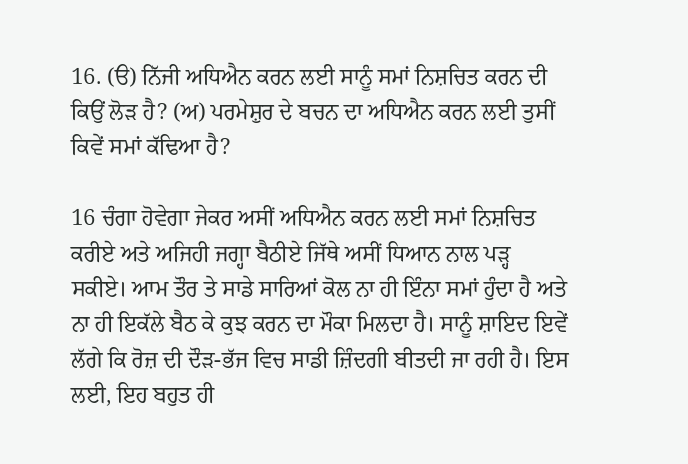16. (ੳ) ਨਿੱਜੀ ਅਧਿਐਨ ਕਰਨ ਲਈ ਸਾਨੂੰ ਸਮਾਂ ਨਿਸ਼ਚਿਤ ਕਰਨ ਦੀ ਕਿਉਂ ਲੋੜ ਹੈ? (ਅ) ਪਰਮੇਸ਼ੁਰ ਦੇ ਬਚਨ ਦਾ ਅਧਿਐਨ ਕਰਨ ਲਈ ਤੁਸੀਂ ਕਿਵੇਂ ਸਮਾਂ ਕੱਢਿਆ ਹੈ?

16 ਚੰਗਾ ਹੋਵੇਗਾ ਜੇਕਰ ਅਸੀਂ ਅਧਿਐਨ ਕਰਨ ਲਈ ਸਮਾਂ ਨਿਸ਼ਚਿਤ ਕਰੀਏ ਅਤੇ ਅਜਿਹੀ ਜਗ੍ਹਾ ਬੈਠੀਏ ਜਿੱਥੇ ਅਸੀਂ ਧਿਆਨ ਨਾਲ ਪੜ੍ਹ ਸਕੀਏ। ਆਮ ਤੌਰ ਤੇ ਸਾਡੇ ਸਾਰਿਆਂ ਕੋਲ ਨਾ ਹੀ ਇੰਨਾ ਸਮਾਂ ਹੁੰਦਾ ਹੈ ਅਤੇ ਨਾ ਹੀ ਇਕੱਲੇ ਬੈਠ ਕੇ ਕੁਝ ਕਰਨ ਦਾ ਮੌਕਾ ਮਿਲਦਾ ਹੈ। ਸਾਨੂੰ ਸ਼ਾਇਦ ਇਵੇਂ ਲੱਗੇ ਕਿ ਰੋਜ਼ ਦੀ ਦੌੜ-ਭੱਜ ਵਿਚ ਸਾਡੀ ਜ਼ਿੰਦਗੀ ਬੀਤਦੀ ਜਾ ਰਹੀ ਹੈ। ਇਸ ਲਈ, ਇਹ ਬਹੁਤ ਹੀ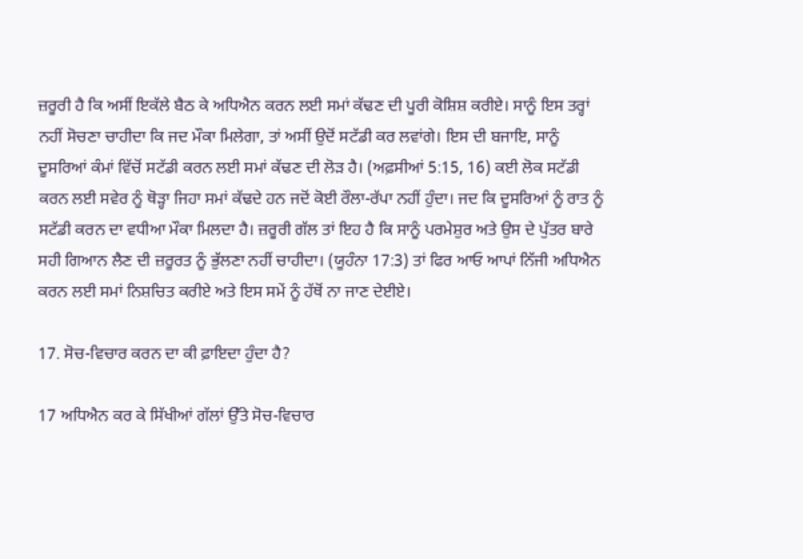ਜ਼ਰੂਰੀ ਹੈ ਕਿ ਅਸੀਂ ਇਕੱਲੇ ਬੈਠ ਕੇ ਅਧਿਐਨ ਕਰਨ ਲਈ ਸਮਾਂ ਕੱਢਣ ਦੀ ਪੂਰੀ ਕੋਸ਼ਿਸ਼ ਕਰੀਏ। ਸਾਨੂੰ ਇਸ ਤਰ੍ਹਾਂ ਨਹੀਂ ਸੋਚਣਾ ਚਾਹੀਦਾ ਕਿ ਜਦ ਮੌਕਾ ਮਿਲੇਗਾ, ਤਾਂ ਅਸੀਂ ਉਦੋਂ ਸਟੱਡੀ ਕਰ ਲਵਾਂਗੇ। ਇਸ ਦੀ ਬਜਾਇ, ਸਾਨੂੰ ਦੂਸਰਿਆਂ ਕੰਮਾਂ ਵਿੱਚੋਂ ਸਟੱਡੀ ਕਰਨ ਲਈ ਸਮਾਂ ਕੱਢਣ ਦੀ ਲੋੜ ਹੈ। (ਅਫ਼ਸੀਆਂ 5:15, 16) ਕਈ ਲੋਕ ਸਟੱਡੀ ਕਰਨ ਲਈ ਸਵੇਰ ਨੂੰ ਥੋੜ੍ਹਾ ਜਿਹਾ ਸਮਾਂ ਕੱਢਦੇ ਹਨ ਜਦੋਂ ਕੋਈ ਰੌਲਾ-ਰੱਪਾ ਨਹੀਂ ਹੁੰਦਾ। ਜਦ ਕਿ ਦੂਸਰਿਆਂ ਨੂੰ ਰਾਤ ਨੂੰ ਸਟੱਡੀ ਕਰਨ ਦਾ ਵਧੀਆ ਮੌਕਾ ਮਿਲਦਾ ਹੈ। ਜ਼ਰੂਰੀ ਗੱਲ ਤਾਂ ਇਹ ਹੈ ਕਿ ਸਾਨੂੰ ਪਰਮੇਸ਼ੁਰ ਅਤੇ ਉਸ ਦੇ ਪੁੱਤਰ ਬਾਰੇ ਸਹੀ ਗਿਆਨ ਲੈਣ ਦੀ ਜ਼ਰੂਰਤ ਨੂੰ ਭੁੱਲਣਾ ਨਹੀਂ ਚਾਹੀਦਾ। (ਯੂਹੰਨਾ 17:3) ਤਾਂ ਫਿਰ ਆਓ ਆਪਾਂ ਨਿੱਜੀ ਅਧਿਐਨ ਕਰਨ ਲਈ ਸਮਾਂ ਨਿਸ਼ਚਿਤ ਕਰੀਏ ਅਤੇ ਇਸ ਸਮੇਂ ਨੂੰ ਹੱਥੋਂ ਨਾ ਜਾਣ ਦੇਈਏ।

17. ਸੋਚ-ਵਿਚਾਰ ਕਰਨ ਦਾ ਕੀ ਫ਼ਾਇਦਾ ਹੁੰਦਾ ਹੈ?

17 ਅਧਿਐਨ ਕਰ ਕੇ ਸਿੱਖੀਆਂ ਗੱਲਾਂ ਉੱਤੇ ਸੋਚ-ਵਿਚਾਰ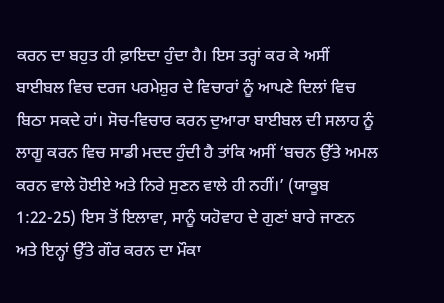ਕਰਨ ਦਾ ਬਹੁਤ ਹੀ ਫ਼ਾਇਦਾ ਹੁੰਦਾ ਹੈ। ਇਸ ਤਰ੍ਹਾਂ ਕਰ ਕੇ ਅਸੀਂ ਬਾਈਬਲ ਵਿਚ ਦਰਜ ਪਰਮੇਸ਼ੁਰ ਦੇ ਵਿਚਾਰਾਂ ਨੂੰ ਆਪਣੇ ਦਿਲਾਂ ਵਿਚ ਬਿਠਾ ਸਕਦੇ ਹਾਂ। ਸੋਚ-ਵਿਚਾਰ ਕਰਨ ਦੁਆਰਾ ਬਾਈਬਲ ਦੀ ਸਲਾਹ ਨੂੰ ਲਾਗੂ ਕਰਨ ਵਿਚ ਸਾਡੀ ਮਦਦ ਹੁੰਦੀ ਹੈ ਤਾਂਕਿ ਅਸੀਂ ‘ਬਚਨ ਉੱਤੇ ਅਮਲ ਕਰਨ ਵਾਲੇ ਹੋਈਏ ਅਤੇ ਨਿਰੇ ਸੁਣਨ ਵਾਲੇ ਹੀ ਨਹੀਂ।’ (ਯਾਕੂਬ 1:22-25) ਇਸ ਤੋਂ ਇਲਾਵਾ, ਸਾਨੂੰ ਯਹੋਵਾਹ ਦੇ ਗੁਣਾਂ ਬਾਰੇ ਜਾਣਨ ਅਤੇ ਇਨ੍ਹਾਂ ਉੱਤੇ ਗੌਰ ਕਰਨ ਦਾ ਮੌਕਾ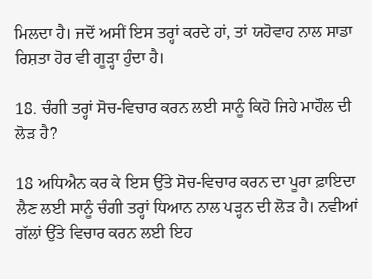ਮਿਲਦਾ ਹੈ। ਜਦੋਂ ਅਸੀਂ ਇਸ ਤਰ੍ਹਾਂ ਕਰਦੇ ਹਾਂ, ਤਾਂ ਯਹੋਵਾਹ ਨਾਲ ਸਾਡਾ ਰਿਸ਼ਤਾ ਹੋਰ ਵੀ ਗੂੜ੍ਹਾ ਹੁੰਦਾ ਹੈ।

18. ਚੰਗੀ ਤਰ੍ਹਾਂ ਸੋਚ-ਵਿਚਾਰ ਕਰਨ ਲਈ ਸਾਨੂੰ ਕਿਹੋ ਜਿਹੇ ਮਾਹੌਲ ਦੀ ਲੋੜ ਹੈ?

18 ਅਧਿਐਨ ਕਰ ਕੇ ਇਸ ਉੱਤੇ ਸੋਚ-ਵਿਚਾਰ ਕਰਨ ਦਾ ਪੂਰਾ ਫ਼ਾਇਦਾ ਲੈਣ ਲਈ ਸਾਨੂੰ ਚੰਗੀ ਤਰ੍ਹਾਂ ਧਿਆਨ ਨਾਲ ਪੜ੍ਹਨ ਦੀ ਲੋੜ ਹੈ। ਨਵੀਆਂ ਗੱਲਾਂ ਉੱਤੇ ਵਿਚਾਰ ਕਰਨ ਲਈ ਇਹ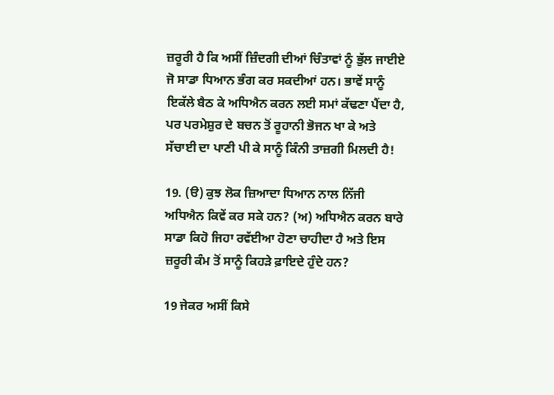ਜ਼ਰੂਰੀ ਹੈ ਕਿ ਅਸੀਂ ਜ਼ਿੰਦਗੀ ਦੀਆਂ ਚਿੰਤਾਵਾਂ ਨੂੰ ਭੁੱਲ ਜਾਈਏ ਜੋ ਸਾਡਾ ਧਿਆਨ ਭੰਗ ਕਰ ਸਕਦੀਆਂ ਹਨ। ਭਾਵੇਂ ਸਾਨੂੰ ਇਕੱਲੇ ਬੈਠ ਕੇ ਅਧਿਐਨ ਕਰਨ ਲਈ ਸਮਾਂ ਕੱਢਣਾ ਪੈਂਦਾ ਹੈ, ਪਰ ਪਰਮੇਸ਼ੁਰ ਦੇ ਬਚਨ ਤੋਂ ਰੂਹਾਨੀ ਭੋਜਨ ਖਾ ਕੇ ਅਤੇ ਸੱਚਾਈ ਦਾ ਪਾਣੀ ਪੀ ਕੇ ਸਾਨੂੰ ਕਿੰਨੀ ਤਾਜ਼ਗੀ ਮਿਲਦੀ ਹੈ!

19. (ੳ) ਕੁਝ ਲੋਕ ਜ਼ਿਆਦਾ ਧਿਆਨ ਨਾਲ ਨਿੱਜੀ ਅਧਿਐਨ ਕਿਵੇਂ ਕਰ ਸਕੇ ਹਨ? (ਅ) ਅਧਿਐਨ ਕਰਨ ਬਾਰੇ ਸਾਡਾ ਕਿਹੋ ਜਿਹਾ ਰਵੱਈਆ ਹੋਣਾ ਚਾਹੀਦਾ ਹੈ ਅਤੇ ਇਸ ਜ਼ਰੂਰੀ ਕੰਮ ਤੋਂ ਸਾਨੂੰ ਕਿਹੜੇ ਫ਼ਾਇਦੇ ਹੁੰਦੇ ਹਨ?

19 ਜੇਕਰ ਅਸੀਂ ਕਿਸੇ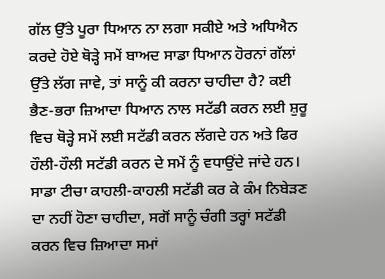ਗੱਲ ਉੱਤੇ ਪੂਰਾ ਧਿਆਨ ਨਾ ਲਗਾ ਸਕੀਏ ਅਤੇ ਅਧਿਐਨ ਕਰਦੇ ਹੋਏ ਥੋੜ੍ਹੇ ਸਮੇਂ ਬਾਅਦ ਸਾਡਾ ਧਿਆਨ ਹੋਰਨਾਂ ਗੱਲਾਂ ਉੱਤੇ ਲੱਗ ਜਾਵੇ, ਤਾਂ ਸਾਨੂੰ ਕੀ ਕਰਨਾ ਚਾਹੀਦਾ ਹੈ? ਕਈ ਭੈਣ-ਭਰਾ ਜ਼ਿਆਦਾ ਧਿਆਨ ਨਾਲ ਸਟੱਡੀ ਕਰਨ ਲਈ ਸ਼ੁਰੂ ਵਿਚ ਥੋੜ੍ਹੇ ਸਮੇਂ ਲਈ ਸਟੱਡੀ ਕਰਨ ਲੱਗਦੇ ਹਨ ਅਤੇ ਫਿਰ ਹੌਲੀ-ਹੌਲੀ ਸਟੱਡੀ ਕਰਨ ਦੇ ਸਮੇਂ ਨੂੰ ਵਧਾਉਂਦੇ ਜਾਂਦੇ ਹਨ। ਸਾਡਾ ਟੀਚਾ ਕਾਹਲੀ-ਕਾਹਲੀ ਸਟੱਡੀ ਕਰ ਕੇ ਕੰਮ ਨਿਬੇੜਣ ਦਾ ਨਹੀਂ ਹੋਣਾ ਚਾਹੀਦਾ, ਸਗੋਂ ਸਾਨੂੰ ਚੰਗੀ ਤਰ੍ਹਾਂ ਸਟੱਡੀ ਕਰਨ ਵਿਚ ਜ਼ਿਆਦਾ ਸਮਾਂ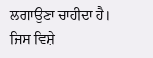ਲਗਾਉਣਾ ਚਾਹੀਦਾ ਹੈ। ਜਿਸ ਵਿਸ਼ੇ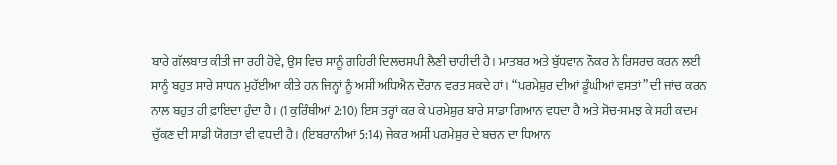ਬਾਰੇ ਗੱਲਬਾਤ ਕੀਤੀ ਜਾ ਰਹੀ ਹੋਵੇ, ਉਸ ਵਿਚ ਸਾਨੂੰ ਗਹਿਰੀ ਦਿਲਚਸਪੀ ਲੈਣੀ ਚਾਹੀਦੀ ਹੈ। ਮਾਤਬਰ ਅਤੇ ਬੁੱਧਵਾਨ ਨੌਕਰ ਨੇ ਰਿਸਰਚ ਕਰਨ ਲਈ ਸਾਨੂੰ ਬਹੁਤ ਸਾਰੇ ਸਾਧਨ ਮੁਹੱਈਆ ਕੀਤੇ ਹਨ ਜਿਨ੍ਹਾਂ ਨੂੰ ਅਸੀਂ ਅਧਿਐਨ ਦੌਰਾਨ ਵਰਤ ਸਕਦੇ ਹਾਂ। “ਪਰਮੇਸ਼ੁਰ ਦੀਆਂ ਡੂੰਘੀਆਂ ਵਸਤਾਂ” ਦੀ ਜਾਂਚ ਕਰਨ ਨਾਲ ਬਹੁਤ ਹੀ ਫ਼ਾਇਦਾ ਹੁੰਦਾ ਹੈ। (1 ਕੁਰਿੰਥੀਆਂ 2:10) ਇਸ ਤਰ੍ਹਾਂ ਕਰ ਕੇ ਪਰਮੇਸ਼ੁਰ ਬਾਰੇ ਸਾਡਾ ਗਿਆਨ ਵਧਦਾ ਹੈ ਅਤੇ ਸੋਚ-ਸਮਝ ਕੇ ਸਹੀ ਕਦਮ ਚੁੱਕਣ ਦੀ ਸਾਡੀ ਯੋਗਤਾ ਵੀ ਵਧਦੀ ਹੈ। (ਇਬਰਾਨੀਆਂ 5:14) ਜੇਕਰ ਅਸੀਂ ਪਰਮੇਸ਼ੁਰ ਦੇ ਬਚਨ ਦਾ ਧਿਆਨ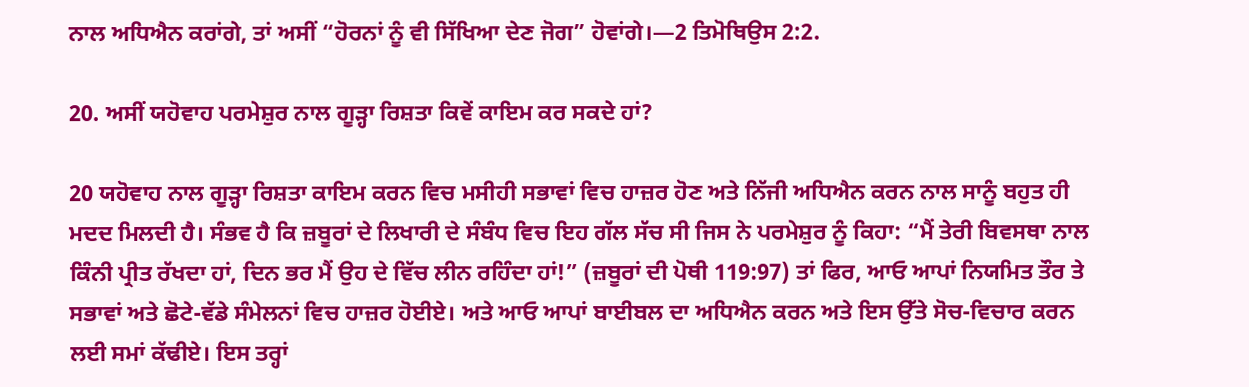ਨਾਲ ਅਧਿਐਨ ਕਰਾਂਗੇ, ਤਾਂ ਅਸੀਂ “ਹੋਰਨਾਂ ਨੂੰ ਵੀ ਸਿੱਖਿਆ ਦੇਣ ਜੋਗ” ਹੋਵਾਂਗੇ।—2 ਤਿਮੋਥਿਉਸ 2:2.

20. ਅਸੀਂ ਯਹੋਵਾਹ ਪਰਮੇਸ਼ੁਰ ਨਾਲ ਗੂੜ੍ਹਾ ਰਿਸ਼ਤਾ ਕਿਵੇਂ ਕਾਇਮ ਕਰ ਸਕਦੇ ਹਾਂ?

20 ਯਹੋਵਾਹ ਨਾਲ ਗੂੜ੍ਹਾ ਰਿਸ਼ਤਾ ਕਾਇਮ ਕਰਨ ਵਿਚ ਮਸੀਹੀ ਸਭਾਵਾਂ ਵਿਚ ਹਾਜ਼ਰ ਹੋਣ ਅਤੇ ਨਿੱਜੀ ਅਧਿਐਨ ਕਰਨ ਨਾਲ ਸਾਨੂੰ ਬਹੁਤ ਹੀ ਮਦਦ ਮਿਲਦੀ ਹੈ। ਸੰਭਵ ਹੈ ਕਿ ਜ਼ਬੂਰਾਂ ਦੇ ਲਿਖਾਰੀ ਦੇ ਸੰਬੰਧ ਵਿਚ ਇਹ ਗੱਲ ਸੱਚ ਸੀ ਜਿਸ ਨੇ ਪਰਮੇਸ਼ੁਰ ਨੂੰ ਕਿਹਾ: “ਮੈਂ ਤੇਰੀ ਬਿਵਸਥਾ ਨਾਲ ਕਿੰਨੀ ਪ੍ਰੀਤ ਰੱਖਦਾ ਹਾਂ, ਦਿਨ ਭਰ ਮੈਂ ਉਹ ਦੇ ਵਿੱਚ ਲੀਨ ਰਹਿੰਦਾ ਹਾਂ!” (ਜ਼ਬੂਰਾਂ ਦੀ ਪੋਥੀ 119:97) ਤਾਂ ਫਿਰ, ਆਓ ਆਪਾਂ ਨਿਯਮਿਤ ਤੌਰ ਤੇ ਸਭਾਵਾਂ ਅਤੇ ਛੋਟੇ-ਵੱਡੇ ਸੰਮੇਲਨਾਂ ਵਿਚ ਹਾਜ਼ਰ ਹੋਈਏ। ਅਤੇ ਆਓ ਆਪਾਂ ਬਾਈਬਲ ਦਾ ਅਧਿਐਨ ਕਰਨ ਅਤੇ ਇਸ ਉੱਤੇ ਸੋਚ-ਵਿਚਾਰ ਕਰਨ ਲਈ ਸਮਾਂ ਕੱਢੀਏ। ਇਸ ਤਰ੍ਹਾਂ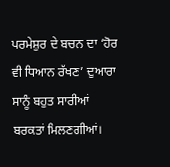ਪਰਮੇਸ਼ੁਰ ਦੇ ਬਚਨ ਦਾ ‘ਹੋਰ ਵੀ ਧਿਆਨ ਰੱਖਣ’ ਦੁਆਰਾ ਸਾਨੂੰ ਬਹੁਤ ਸਾਰੀਆਂ ਬਰਕਤਾਂ ਮਿਲਣਗੀਆਂ।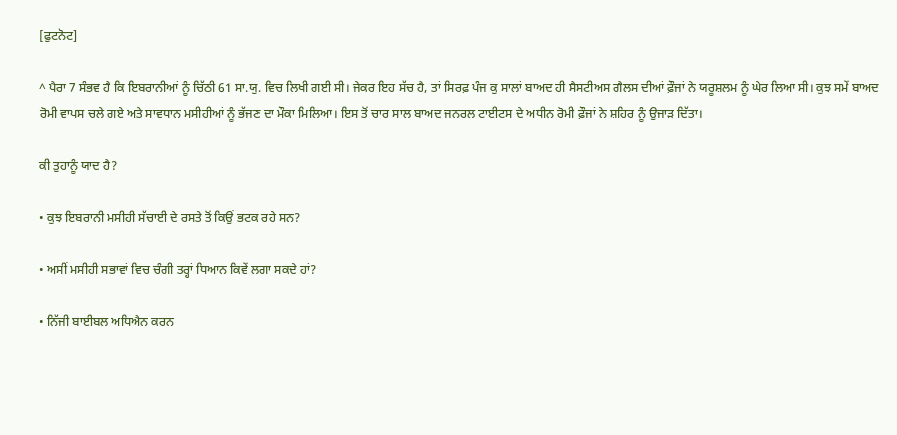[ਫੁਟਨੋਟ]

^ ਪੈਰਾ 7 ਸੰਭਵ ਹੈ ਕਿ ਇਬਰਾਨੀਆਂ ਨੂੰ ਚਿੱਠੀ 61 ਸਾ.ਯੁ. ਵਿਚ ਲਿਖੀ ਗਈ ਸੀ। ਜੇਕਰ ਇਹ ਸੱਚ ਹੈ, ਤਾਂ ਸਿਰਫ਼ ਪੰਜ ਕੁ ਸਾਲਾਂ ਬਾਅਦ ਹੀ ਸੈਸਟੀਅਸ ਗੈਲਸ ਦੀਆਂ ਫ਼ੌਜਾਂ ਨੇ ਯਰੂਸ਼ਲਮ ਨੂੰ ਘੇਰ ਲਿਆ ਸੀ। ਕੁਝ ਸਮੇਂ ਬਾਅਦ ਰੋਮੀ ਵਾਪਸ ਚਲੇ ਗਏ ਅਤੇ ਸਾਵਧਾਨ ਮਸੀਹੀਆਂ ਨੂੰ ਭੱਜਣ ਦਾ ਮੌਕਾ ਮਿਲਿਆ। ਇਸ ਤੋਂ ਚਾਰ ਸਾਲ ਬਾਅਦ ਜਨਰਲ ਟਾਈਟਸ ਦੇ ਅਧੀਨ ਰੋਮੀ ਫ਼ੌਜਾਂ ਨੇ ਸ਼ਹਿਰ ਨੂੰ ਉਜਾੜ ਦਿੱਤਾ।

ਕੀ ਤੁਹਾਨੂੰ ਯਾਦ ਹੈ?

• ਕੁਝ ਇਬਰਾਨੀ ਮਸੀਹੀ ਸੱਚਾਈ ਦੇ ਰਸਤੇ ਤੋਂ ਕਿਉਂ ਭਟਕ ਰਹੇ ਸਨ?

• ਅਸੀਂ ਮਸੀਹੀ ਸਭਾਵਾਂ ਵਿਚ ਚੰਗੀ ਤਰ੍ਹਾਂ ਧਿਆਨ ਕਿਵੇਂ ਲਗਾ ਸਕਦੇ ਹਾਂ?

• ਨਿੱਜੀ ਬਾਈਬਲ ਅਧਿਐਨ ਕਰਨ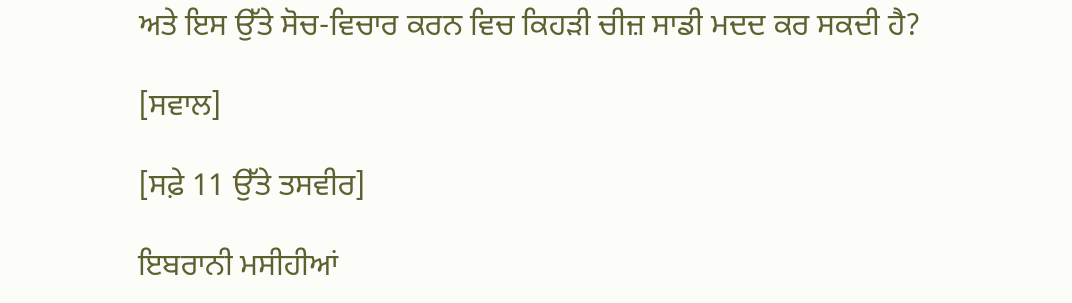ਅਤੇ ਇਸ ਉੱਤੇ ਸੋਚ-ਵਿਚਾਰ ਕਰਨ ਵਿਚ ਕਿਹੜੀ ਚੀਜ਼ ਸਾਡੀ ਮਦਦ ਕਰ ਸਕਦੀ ਹੈ?

[ਸਵਾਲ]

[ਸਫ਼ੇ 11 ਉੱਤੇ ਤਸਵੀਰ]

ਇਬਰਾਨੀ ਮਸੀਹੀਆਂ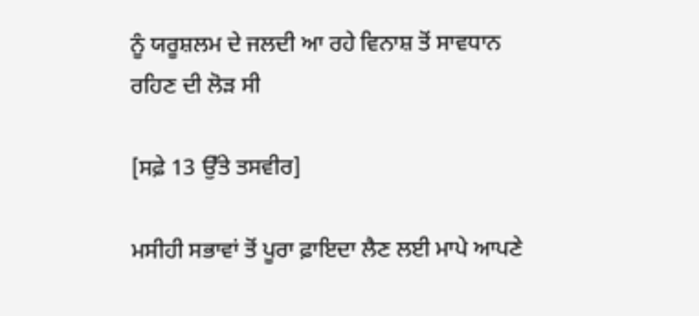ਨੂੰ ਯਰੂਸ਼ਲਮ ਦੇ ਜਲਦੀ ਆ ਰਹੇ ਵਿਨਾਸ਼ ਤੋਂ ਸਾਵਧਾਨ ਰਹਿਣ ਦੀ ਲੋੜ ਸੀ

[ਸਫ਼ੇ 13 ਉੱਤੇ ਤਸਵੀਰ]

ਮਸੀਹੀ ਸਭਾਵਾਂ ਤੋਂ ਪੂਰਾ ਫ਼ਾਇਦਾ ਲੈਣ ਲਈ ਮਾਪੇ ਆਪਣੇ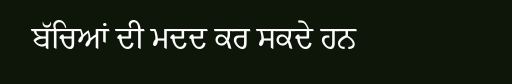ਬੱਚਿਆਂ ਦੀ ਮਦਦ ਕਰ ਸਕਦੇ ਹਨ